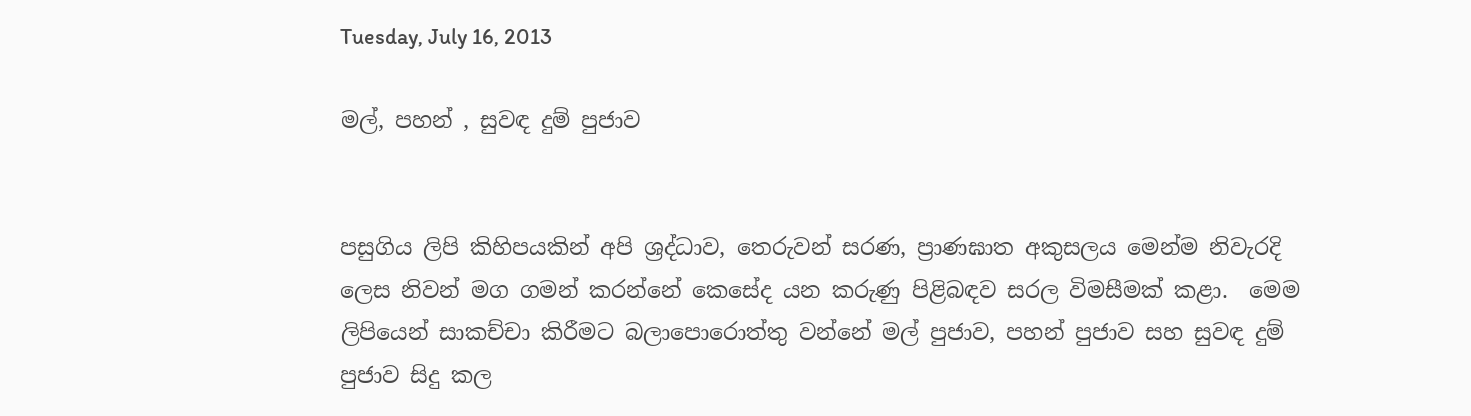Tuesday, July 16, 2013

මල්, පහන් , සුවඳ දුම් පුජාව


පසුගිය ලිපි කිහිපයකින් අපි ශ්‍රද්ධාව, තෙරුවන් සරණ, ප්‍රාණඝාත අකුසලය මෙන්ම නිවැරදි ලෙස නිවන් මග ගමන් කරන්නේ කෙසේද යන කරුණු පිළිබඳව සරල විමසීමක් කළා.  මෙම ලිපියෙන් සාකච්චා කිරීමට බලාපොරොත්තු වන්නේ මල් පුජාව, පහන් පුජාව සහ සුවඳ දුම් පුජාව සිදු කල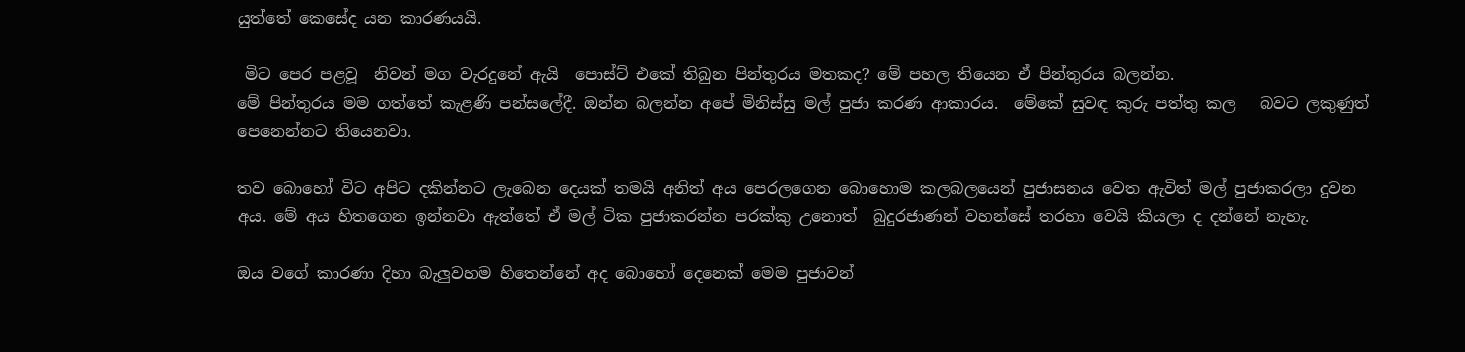යුත්තේ කෙසේද යන කාරණයයි.

 මිට පෙර පළවූ  නිවන් මග වැරදුනේ ඇයි  පොස්ට් එකේ තිබුන පින්තුරය මතකද? මේ පහල තියෙන ඒ පින්තුරය බලන්න.
මේ පින්තුරය මම ගත්තේ කැළණි පන්සලේදී. ඔන්න බලන්න අපේ මිනිස්සු මල් පුජා කරණ ආකාරය.  මේකේ සුවඳ කුරු පත්තු කල   බවට ලකුණුත් පෙනෙන්නට තියෙනවා.

තව බොහෝ විට අපිට දකින්නට ලැබෙන දෙයක් තමයි අනිත් අය පෙරලගෙන බොහොම කලබලයෙන් පුජාසනය වෙත ඇවිත් මල් පුජාකරලා දුවන අය. මේ අය හිතගෙන ඉන්නවා ඇත්තේ ඒ මල් ටික පුජාකරන්න පරක්කු උනොත්  බුදුරජාණන් වහන්සේ තරහා වෙයි කියලා ද දන්නේ නැහැ.

ඔය වගේ කාරණා දිහා බැලුවහම හිතෙන්නේ අද බොහෝ දෙනෙක් මෙම පුජාවන්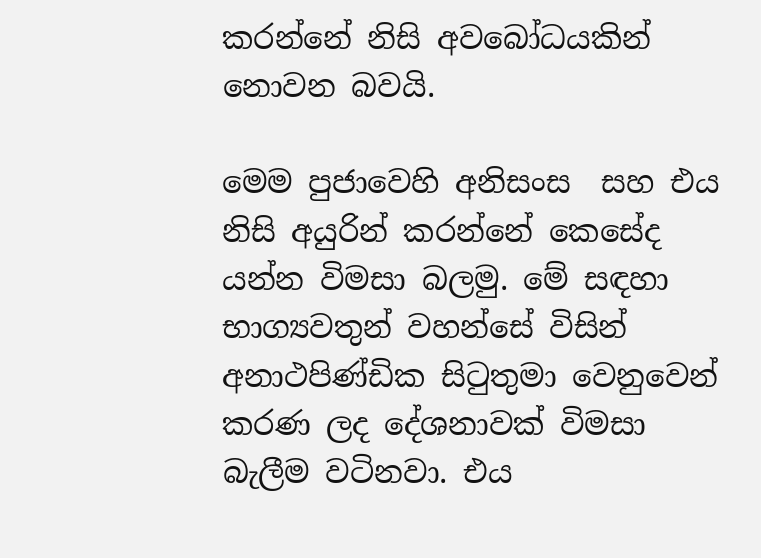කරන්නේ නිසි අවබෝධයකින් නොවන බවයි.

මෙම පුජාවෙහි අනිසංස  සහ එය  නිසි අයුරින් කරන්නේ කෙසේද යන්න විමසා බලමු. මේ සඳහා භාග්‍යවතුන් වහන්සේ විසින් අනාථපිණ්ඩික සිටුතුමා වෙනුවෙන් කරණ ලද දේශනාවක් විමසා බැලීම වටිනවා. එය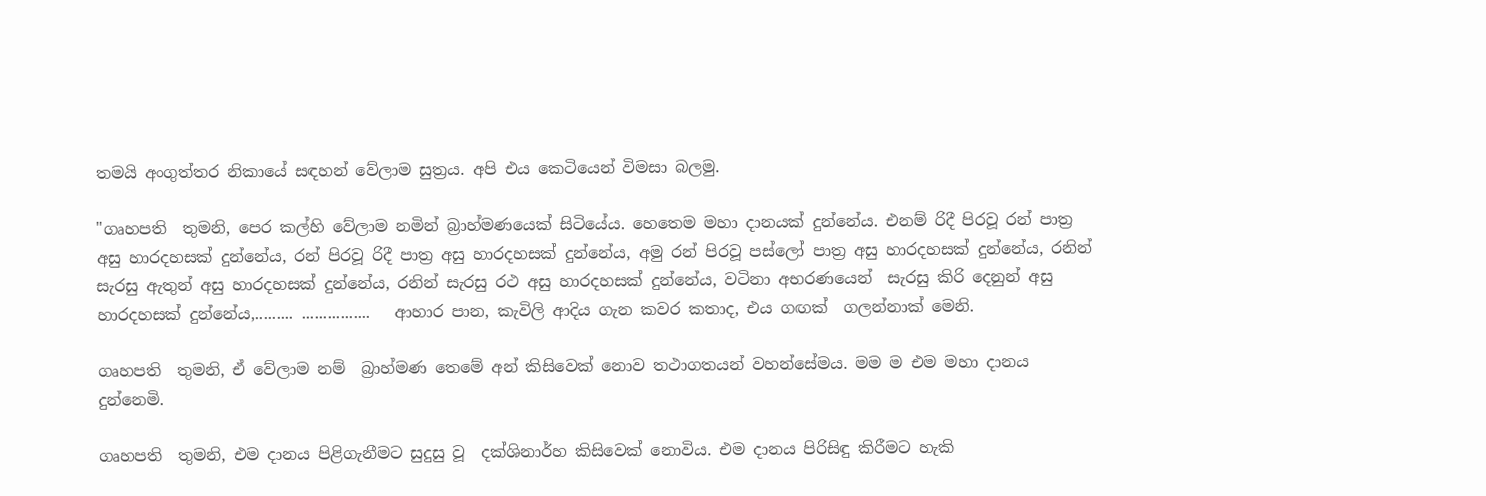තමයි අංගුත්තර නිකායේ සඳහන් වේලාම සුත්‍රය. අපි එය කෙටියෙන් විමසා බලමු.

"ගෘහපති  තුමනි, පෙර කල්හි වේලාම නමින් බ්‍රාහ්මණයෙක් සිටියේය. හෙතෙම මහා දානයක් දුන්නේය. එනම් රිදී පිරවූ රන් පාත්‍ර අසු හාරදහසක් දුන්නේය, රන් පිරවූ රිදී පාත්‍ර අසු හාරදහසක් දුන්නේය, අමු රන් පිරවූ පස්ලෝ පාත්‍ර අසු හාරදහසක් දුන්නේය, රනින් සැරසු ඇතුන් අසු හාරදහසක් දුන්නේය, රනින් සැරසු රථ අසු හාරදහසක් දුන්නේය, වටිනා අභරණයෙන්  සැරසු කිරි දෙනුන් අසු හාරදහසක් දුන්නේය,......... ................   ආහාර පාන, කැවිලි ආදිය ගැන කවර කතාද, එය ගඟක්  ගලන්නාක් මෙනි.

ගෘහපති  තුමනි, ඒ වේලාම නම්  බ්‍රාහ්මණ තෙමේ අන් කිසිවෙක් නොව තථාගතයන් වහන්සේමය. මම ම එම මහා දානය දුන්නෙමි.

ගෘහපති  තුමනි, එම දානය පිළිගැනීමට සුදුසු වූ  දක්ශිනාර්හ කිසිවෙක් නොවිය. එම දානය පිරිසිඳු කිරීමට හැකි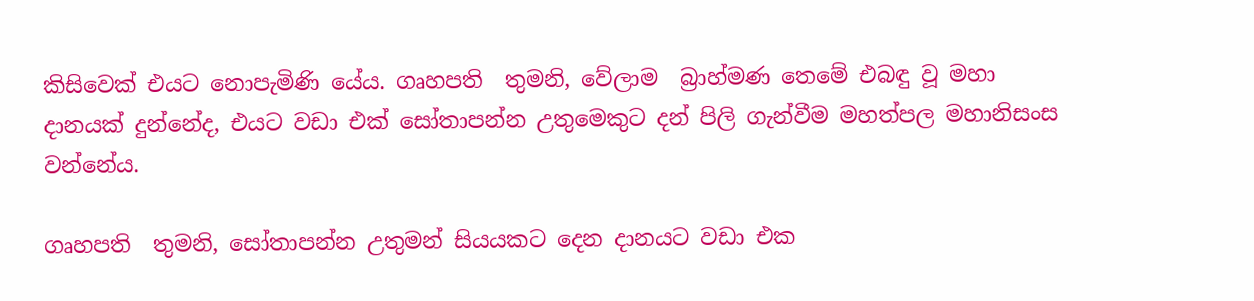කිසිවෙක් එයට නොපැමිණි යේය. ගෘහපති  තුමනි, වේලාම  බ්‍රාහ්මණ තෙමේ එබඳු වූ මහා දානයක් දුන්නේද, එයට වඩා එක් සෝතාපන්න උතුමෙකුට දන් පිලි ගැන්වීම මහත්පල මහානිසංස වන්නේය.

ගෘහපති  තුමනි, සෝතාපන්න උතුමන් සියයකට දෙන දානයට වඩා එක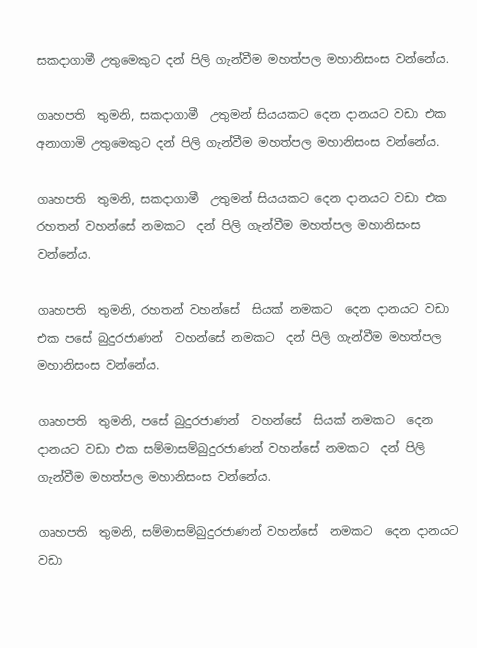සකදාගාමී උතුමෙකුට දන් පිලි ගැන්වීම මහත්පල මහානිසංස වන්නේය.

ගෘහපති  තුමනි, සකදාගාමී  උතුමන් සියයකට දෙන දානයට වඩා එක අනාගාමි උතුමෙකුට දන් පිලි ගැන්වීම මහත්පල මහානිසංස වන්නේය.

ගෘහපති  තුමනි, සකදාගාමී  උතුමන් සියයකට දෙන දානයට වඩා එක රහතන් වහන්සේ නමකට  දන් පිලි ගැන්වීම මහත්පල මහානිසංස වන්නේය.

ගෘහපති  තුමනි, රහතන් වහන්සේ  සියක් නමකට  දෙන දානයට වඩා එක පසේ බුදුරජාණන්  වහන්සේ නමකට  දන් පිලි ගැන්වීම මහත්පල මහානිසංස වන්නේය.

ගෘහපති  තුමනි, පසේ බුදුරජාණන්  වහන්සේ  සියක් නමකට  දෙන දානයට වඩා එක සම්මාසම්බුදුරජාණන් වහන්සේ නමකට  දන් පිලි ගැන්වීම මහත්පල මහානිසංස වන්නේය.

ගෘහපති  තුමනි, සම්මාසම්බුදුරජාණන් වහන්සේ  නමකට  දෙන දානයට වඩා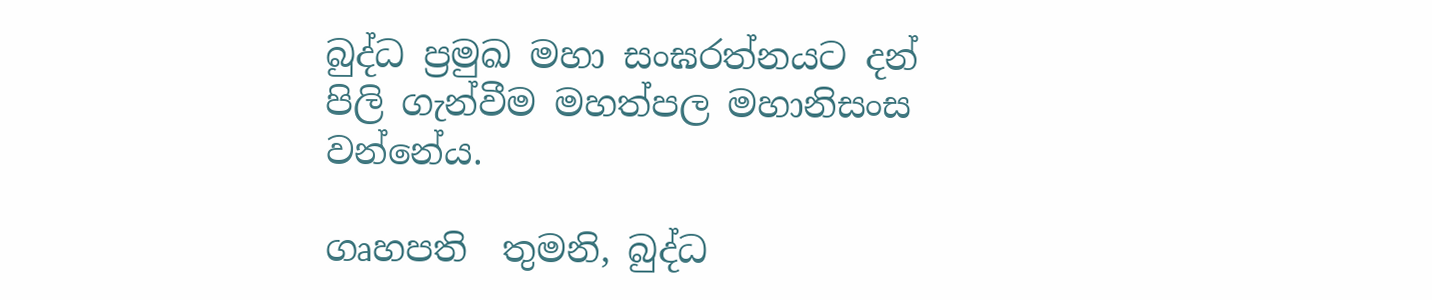බුද්ධ ප්‍රමුඛ මහා සංඝරත්නයට දන් පිලි ගැන්වීම මහත්පල මහානිසංස වන්නේය.

ගෘහපති  තුමනි, බුද්ධ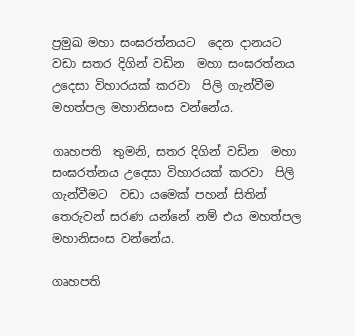ප්‍රමුඛ මහා සංඝරත්නයට  දෙන දානයට වඩා සතර දිගින් වඩින  මහා සංඝරත්නය උදෙසා විහාරයක් කරවා  පිලි ගැන්වීම මහත්පල මහානිසංස වන්නේය.

ගෘහපති  තුමනි, සතර දිගින් වඩින  මහා සංඝරත්නය උදෙසා විහාරයක් කරවා  පිලි ගැන්වීමට  වඩා යමෙක් පහන් සිතින් තෙරුවන් සරණ යන්නේ නම් එය මහත්පල මහානිසංස වන්නේය.

ගෘහපති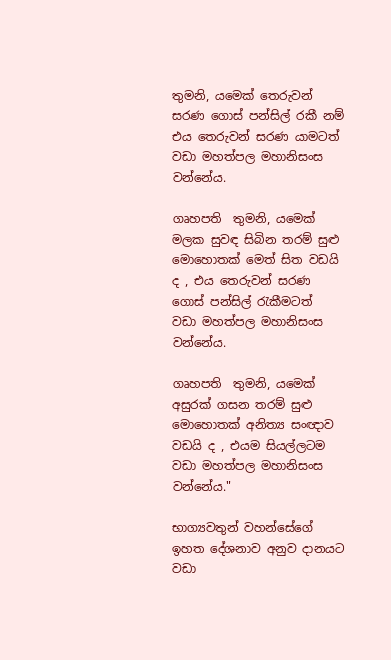තුමනි, යමෙක් තෙරුවන් සරණ ගොස් පන්සිල් රකී නම් එය තෙරුවන් සරණ යාමටත් වඩා මහත්පල මහානිසංස වන්නේය.

ගෘහපති  තුමනි, යමෙක් මලක සුවඳ සිබින තරම් සුළු මොහොතක් මෙත් සිත වඩයි ද , එය තෙරුවන් සරණ ගොස් පන්සිල් රැකීමටත්  වඩා මහත්පල මහානිසංස වන්නේය.

ගෘහපති  තුමනි, යමෙක් අසුරක් ගසන තරම් සුළු මොහොතක් අනිත්‍ය සංඥාව  වඩයි ද , එයම සියල්ලටම වඩා මහත්පල මහානිසංස වන්නේය."

භාග්‍යවතුන් වහන්සේගේ ඉහත දේශනාව අනුව දානයට වඩා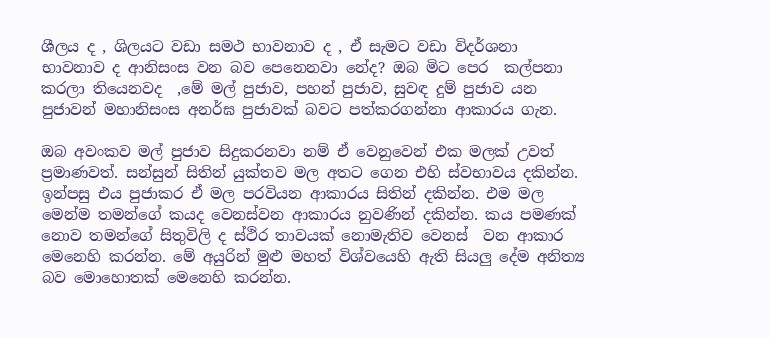ශීලය ද , ශිලයට වඩා සමථ භාවනාව ද , ඒ සැමට වඩා විදර්ශනා භාවනාව ද ආනිසංස වන බව පෙනෙනවා නේද? ඔබ මිට පෙර  කල්පනා කරලා තියෙනවද  ,මේ මල් පුජාව, පහන් පුජාව, සුවඳ දුම් පුජාව යන පුජාවන් මහානිසංස අනර්ඝ පුජාවක් බවට පත්කරගන්නා ආකාරය ගැන.

ඔබ අවංකව මල් පුජාව සිදුකරනවා නම් ඒ වෙනුවෙන් එක මලක් උවත් ප්‍රමාණවත්. සන්සුන් සිතින් යුක්තව මල අතට ගෙන එහි ස්වභාවය දකින්න. ඉන්පසු එය පුජාකර ඒ මල පරවියන ආකාරය සිතින් දකින්න. එම මල මෙන්ම තමන්ගේ කයද වෙනස්වන ආකාරය නුවණින් දකින්න. කය පමණක් නොව තමන්ගේ සිතුවිලි ද ස්ථිර තාවයක් නොමැතිව වෙනස්  වන ආකාර මෙනෙහි කරන්න. මේ අයුරින් මුළු මහත් විශ්වයෙහි ඇති සියලු දේම අනිත්‍ය බව මොහොතක් මෙනෙහි කරන්න.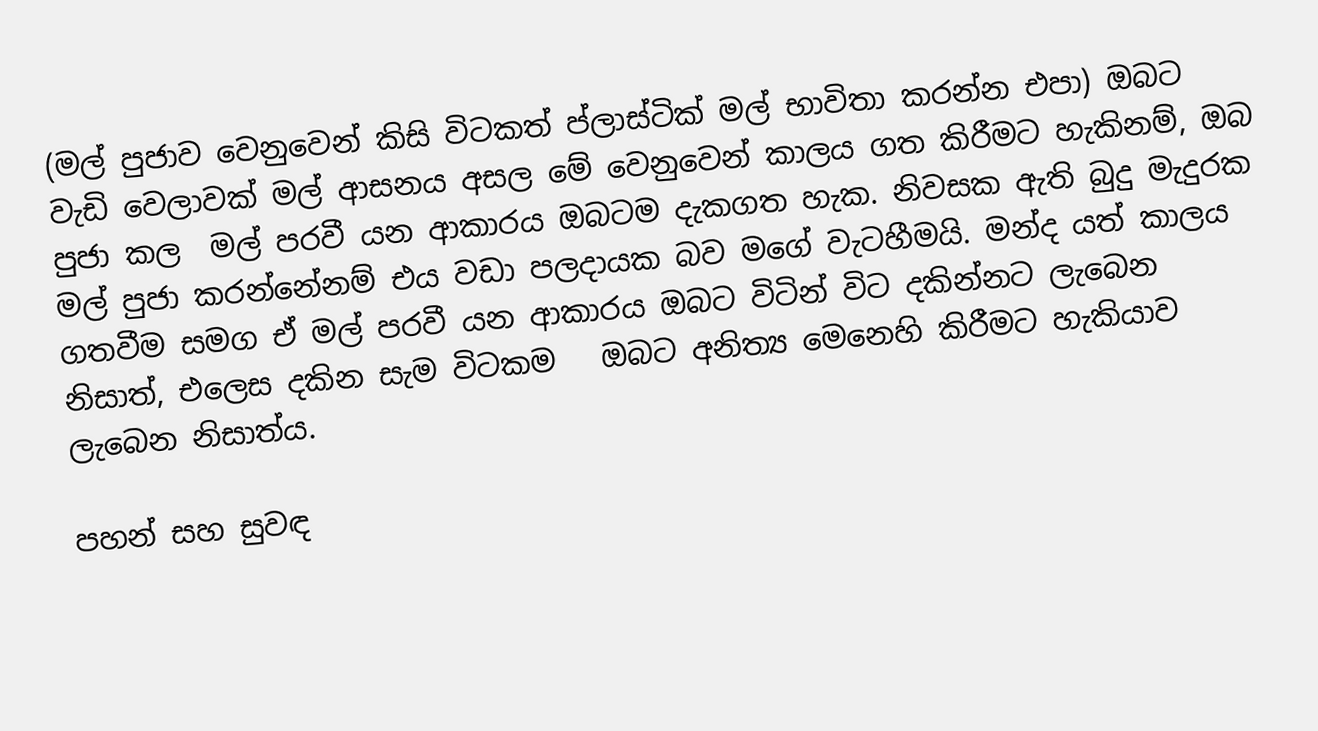(මල් පුජාව වෙනුවෙන් කිසි විටකත් ප්ලාස්ටික් මල් භාවිතා කරන්න එපා) ඔබට වැඩි වෙලාවක් මල් ආසනය අසල මේ වෙනුවෙන් කාලය ගත කිරීමට හැකිනම්, ඔබ පුජා කල  මල් පරවී යන ආකාරය ඔබටම දැකගත හැක. නිවසක ඇති බුදු මැදුරක මල් පුජා කරන්නේනම් එය වඩා පලදායක බව මගේ වැටහීමයි. මන්ද යත් කාලය ගතවීම සමග ඒ මල් පරවී යන ආකාරය ඔබට විටින් විට දකින්නට ලැබෙන නිසාත්, එලෙස දකින සැම විටකම   ඔබට අනිත්‍ය මෙනෙහි කිරීමට හැකියාව ලැබෙන නිසාත්ය.

පහන් සහ සුවඳ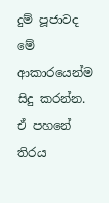දුම් පූජාවද මේ ආකාරයෙන්ම සිදු කරන්න. ඒ පහනේ තිරය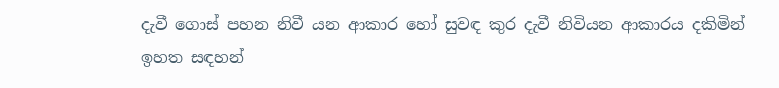දැවී ගොස් පහන නිවී යන ආකාර හෝ සුවඳ කුර දැවී නිවියන ආකාරය දකිමින් ඉහත සඳහන්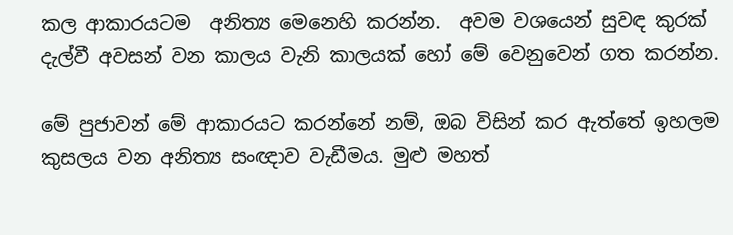කල ආකාරයටම  අනිත්‍ය මෙනෙහි කරන්න.  අවම වශයෙන් සුවඳ කුරක් දැල්වී අවසන් වන කාලය වැනි කාලයක් හෝ මේ වෙනුවෙන් ගත කරන්න.

මේ පුජාවන් මේ ආකාරයට කරන්නේ නම්, ඔබ විසින් කර ඇත්තේ ඉහලම කුසලය වන අනිත්‍ය සංඥාව වැඩීමය. මුළු මහත්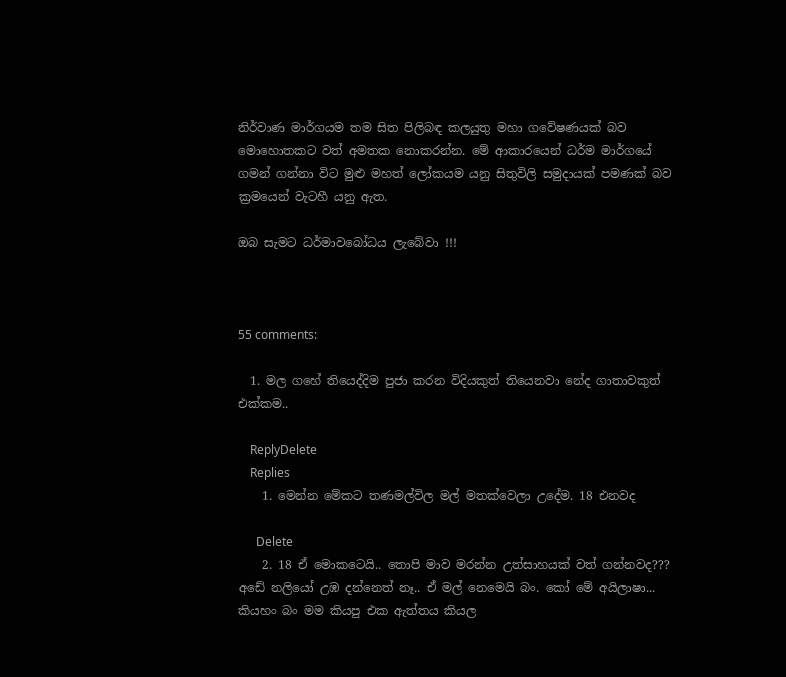නිර්වාණ මාර්ගයම තම සිත පිලිබඳ කලයුතු මහා ගවේෂණයක් බව මොහොතකට වත් අමතක නොකරන්න. මේ ආකාරයෙන් ධර්ම මාර්ගයේ ගමන් ගන්නා විට මුළු මහත් ලෝකයම යනු සිතුවිලි සමුදායක් පමණක් බව ක්‍රමයෙන් වැටහී යනු ඇත.

ඔබ සැමට ධර්මාවබෝධය ලැබේවා !!!



55 comments:

  1. මල ගහේ තියෙද්දිම පුජා කරන විදියකුත් තියෙනවා නේද ගාතාවකුත් එක්කම..

    ReplyDelete
    Replies
    1. මෙන්න මේකට තණමල්විල මල් මතක්වෙලා උදේම. 18 එනවද

      Delete
    2. 18 ඒ මොකටෙයි.. තොපි මාව මරන්න උත්සාහයක් වත් ගන්නවද??? අඩේ නලියෝ උඹ දන්නෙත් නෑ.. ඒ මල් නෙමෙයි බං. කෝ මේ අයිලාෂා... කියහං බං මම කියපු එක ඇත්තය කියල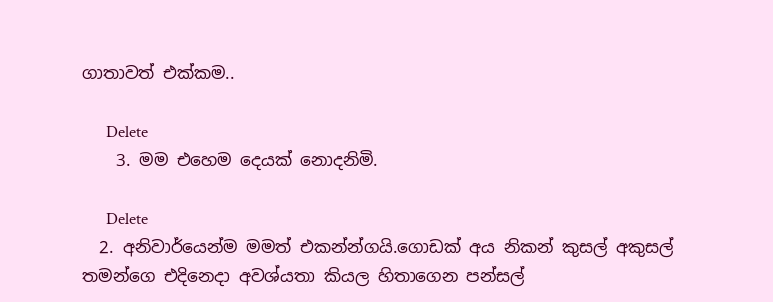ගාතාවත් එක්කම..

      Delete
    3. මම එහෙම දෙයක් නොදනිමි.

      Delete
  2. අනිවාර්යෙන්ම මමත් එකන්න්ගයි.ගොඩක් අය නිකන් කුසල් අකුසල් තමන්ගෙ එදිනෙදා අවශ්යතා කියල හිතාගෙන පන්සල්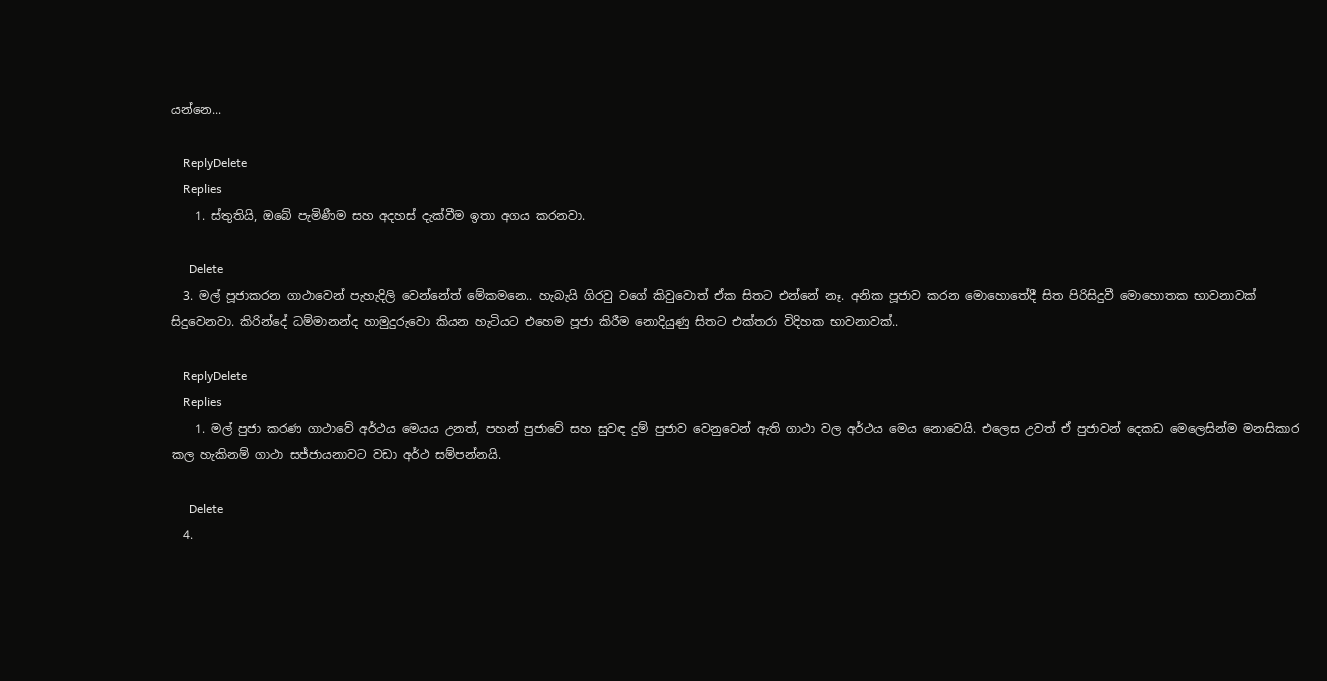යන්නෙ...

    ReplyDelete
    Replies
    1. ස්තුතියි, ඔබේ පැමිණීම සහ අදහස් දැක්වීම ඉතා අගය කරනවා.

      Delete
  3. මල් පූජාකරන ගාථාවෙන් පැහැදිලි වෙන්නේත් මේකමනෙ.. හැබැයි ගිරවු වගේ කිවුවොත් ඒක සිතට එන්නේ නෑ. අනික පූජාව කරන මොහොතේදී සිත පිරිසිදුවී මොහොතක භාවනාවක් සිදුවෙනවා. කිරින්දේ ධම්මානන්ද හාමුදුරුවො කියන හැටියට එහෙම පූජා කිරීම නොදියුණු සිතට එක්තරා විදිහක භාවනාවක්..

    ReplyDelete
    Replies
    1. මල් පුජා කරණ ගාථාවේ අර්ථය මෙයය උනත්, පහන් පුජාවේ සහ සුවඳ දුම් පුජාව වෙනුවෙන් ඇති ගාථා වල අර්ථය මෙය නොවෙයි. එලෙස උවත් ඒ පුජාවන් දෙකඩ මෙලෙසින්ම මනසිකාර කල හැකිනම් ගාථා සජ්ජායනාවට වඩා අර්ථ සම්පන්නයි.

      Delete
  4.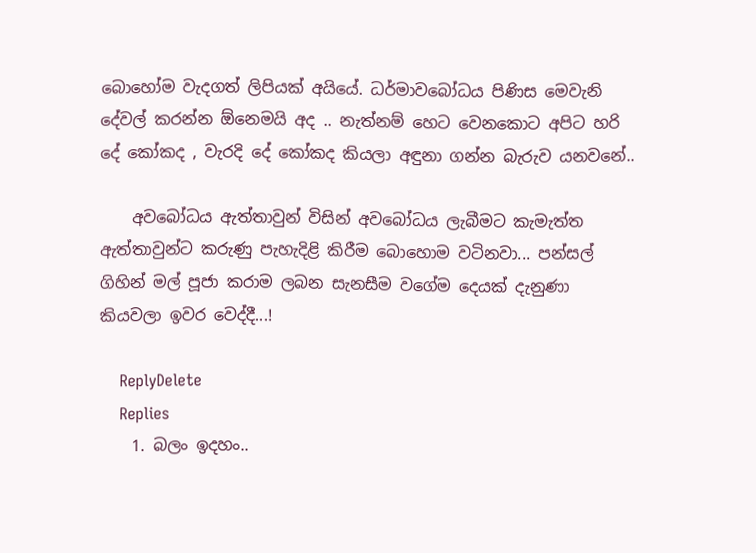බොහෝම වැදගත් ලිපියක් අයියේ. ධර්මාවබෝධය පිණිස මෙවැනි දේවල් කරන්න ඕනෙමයි අද .. නැත්නම් හෙට වෙනකොට අපිට හරි දේ කෝකද , වැරදි දේ කෝකද කියලා අඳුනා ගන්න බැරුව යනවනේ..

    අවබෝධය ඇත්තාවුන් විසින් අවබෝධය ලැබීමට කැමැත්ත ඇත්තාවුන්ට කරුණු පැහැදිළි කිරීම බොහොම වටිනවා... පන්සල් ගිහින් මල් පූජා කරාම ලබන සැනසීම වගේම දෙයක් දැනුණා කියවලා ඉවර වෙද්දී...!

    ReplyDelete
    Replies
    1. බලං ඉදහං..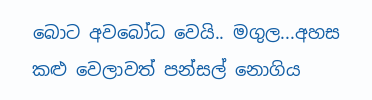බොට අවබෝධ වෙයි.. මගුල...අහස කළු වෙලාවත් පන්සල් නොගිය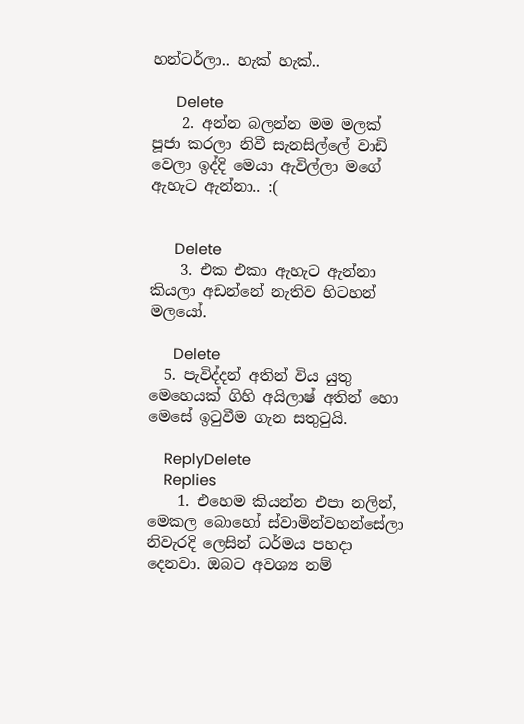හන්ටර්ලා.. හැක් හැක්..

      Delete
    2. අන්න බලන්න මම මලක් පූජා කරලා නිවී සැනසිල්ලේ වාඩි වෙලා ඉද්දි මෙයා ඇවිල්ලා මගේ ඇහැට ඇන්නා.. :(


      Delete
    3. එක එකා ඇහැට ඇන්නා කියලා අඩන්නේ නැතිව හිටහන් මලයෝ.

      Delete
  5. පැවිද්දන් අතින් විය යුතු මෙහෙයක් ගිහි අයිලාෂ් අතින් හො මෙසේ ඉටුවීම ගැන සතුටුයි.

    ReplyDelete
    Replies
    1. එහෙම කියන්න එපා නලින්, මෙකල බොහෝ ස්වාමින්වහන්සේලා නිවැරදි ලෙසින් ධර්මය පහදා දෙනවා. ඔබට අවශ්‍ය නම්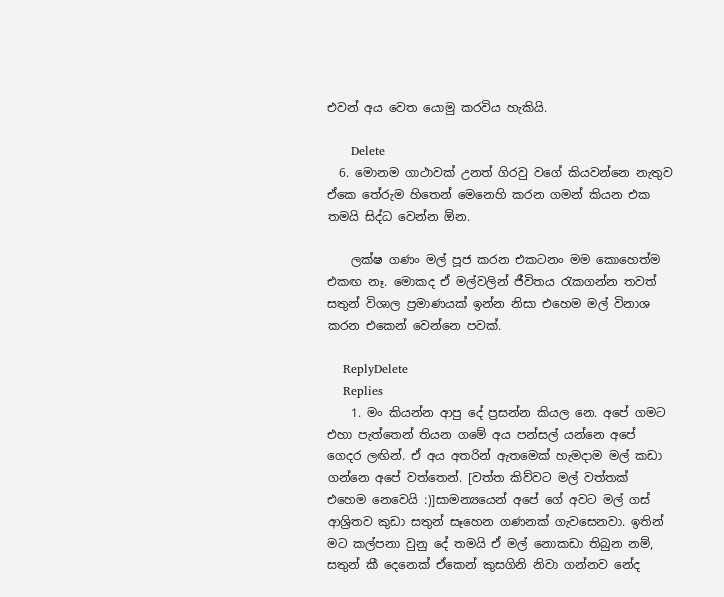එවන් අය වෙත යොමු කරවිය හැකියි.

      Delete
  6. මොනම ගාථාවක් උනත් ගිරවු වගේ කියවන්නෙ නැතුව ඒකෙ තේරුම හිතෙන් මෙනෙහි කරන ගමන් කියන එක තමයි සිද්ධ වෙන්න ඕන.

    ලක්ෂ ගණං මල් පූජ කරන එකටනං මම කොහෙත්ම එකඟ නෑ. මොකද ඒ මල්වලින් ජීවිතය රැකගන්න තවත් සතුන් විශාල ප්‍රමාණයක් ඉන්න නිසා එහෙම මල් විනාශ කරන එකෙන් වෙන්නෙ පවක්.

    ReplyDelete
    Replies
    1. මං කියන්න ආපු දේ ප්‍රසන්න කියල නෙ. අපේ ගමට එහා පැත්තෙන් තියන ගමේ අය පන්සල් යන්නෙ අපේ ගෙදර ලඟින්. ඒ අය අතරින් ඇතමෙක් හැමදාම මල් කඩා ගන්නෙ අපේ වත්තෙන්. [වත්ත කිව්වට මල් වත්තක් එහෙම නෙවෙයි :)]සාමන්‍යයෙන් අපේ ගේ අවට මල් ගස් ආශ්‍රිතව කුඩා සතුන් සෑහෙන ගණනක් ගැවසෙනවා. ඉතින් මට කල්පනා වුනු දේ තමයි ඒ මල් නොකඩා තිබුන නම්, සතුන් කී දෙනෙක් ඒකෙන් කුසගිනි නිවා ගන්නව නේද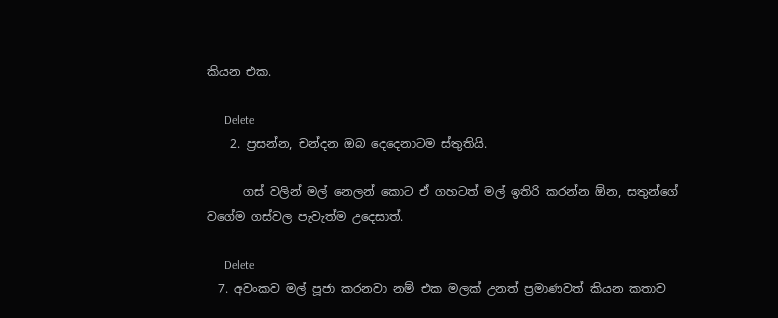කියන එක.

      Delete
    2. ප්‍රසන්න, චන්දන ඔබ දෙදෙනාටම ස්තුතියි.

      ගස් වලින් මල් නෙලන් කොට ඒ ගහටත් මල් ඉතිරි කරන්න ඕන, සතුන්ගේ වගේම ගස්වල පැවැත්ම උදෙසාත්.

      Delete
  7. අවංකව මල් පූජා කරනවා නම් එක මලක් උනත් ප්‍රමාණවත් කියන කතාව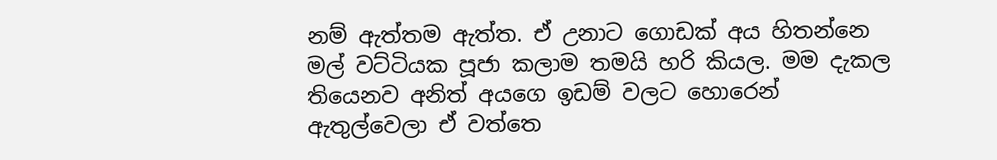නම් ඇත්තම ඇත්ත. ඒ උනාට ගොඩක් අය හිතන්නෙ මල් වට්ටියක පූජා කලාම තමයි හරි කියල. මම දැකල තියෙනව අනිත් අයගෙ ඉඩම් වලට හොරෙන් ඇතුල්වෙලා ඒ වත්තෙ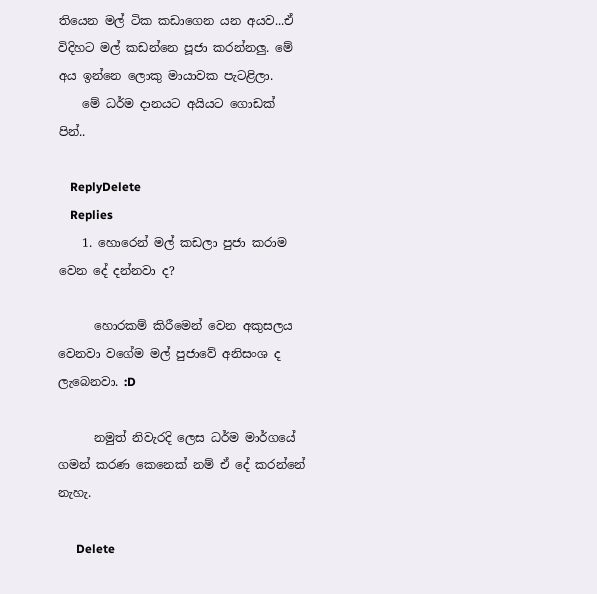තියෙන මල් ටික කඩාගෙන යන අයව...ඒ විදිහට මල් කඩන්නෙ පූජා කරන්නලු. මේ අය ඉන්නෙ ලොකු මායාවක පැටළිලා.
    මේ ධර්ම දානයට අයියට ගොඩක් පින්..

    ReplyDelete
    Replies
    1. හොරෙන් මල් කඩලා පුජා කරාම වෙන දේ දන්නවා ද?

      හොරකම් කිරීමෙන් වෙන අකුසලය වෙනවා වගේම මල් පුජාවේ අනිසංශ ද ලැබෙනවා. :D

      නමුත් නිවැරදි ලෙස ධර්ම මාර්ගයේ ගමන් කරණ කෙනෙක් නම් ඒ දේ කරන්නේ නැහැ.

      Delete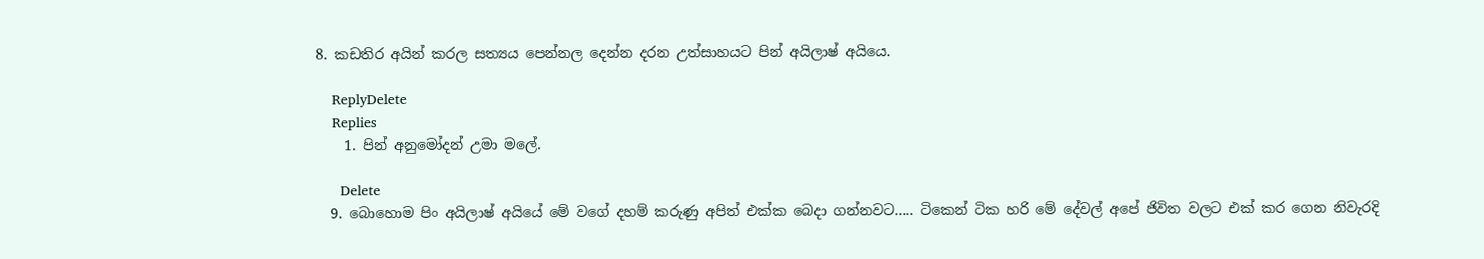8. කඩතිර අයින් කරල සත්‍යය පෙන්නල දෙන්න දරන උත්සාහයට පින් අයිලාෂ් අයියෙ.

    ReplyDelete
    Replies
    1. පින් අනුමෝදන් උමා මලේ.

      Delete
  9. බොහොම පිං අයිලාෂ් අයියේ මේ වගේ දහම් කරුණු අපිත් එක්ක බෙදා ගන්නවට..... ටිකෙන් ටික හරි මේ දේවල් අපේ ජිවිත වලට එක් කර ගෙන නිවැරදි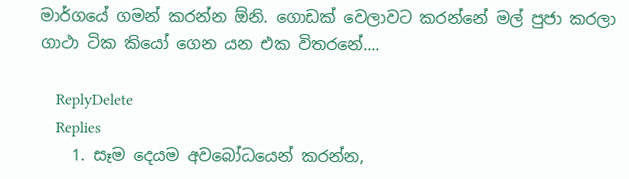මාර්ගයේ ගමන් කරන්න ඕනි. ගොඩක් වෙලාවට කරන්නේ මල් පුජා කරලා ගාථා ටික කියෝ ගෙන යන එක විතරනේ....

    ReplyDelete
    Replies
    1. සෑම දෙයම අවබෝධයෙන් කරන්න,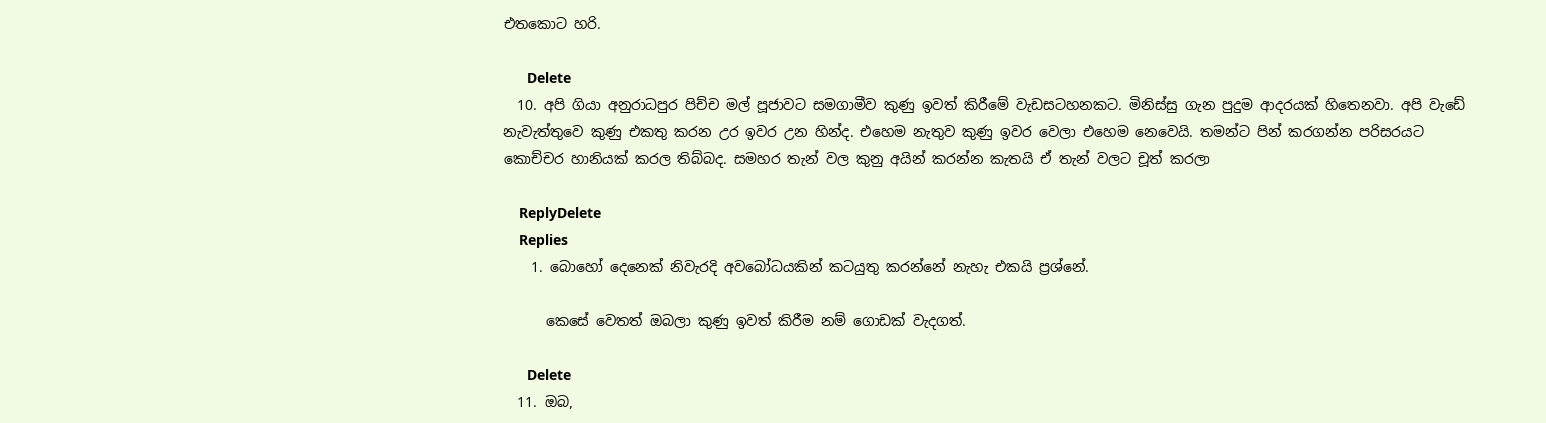එතකොට හරි.

      Delete
  10. අපි ගියා අනුරාධපුර පිච්ච මල් පූජාවට සමගාමීව කුණු ඉවත් කිරීමේ වැඩසටහනකට. මිනිස්සු ගැන පුදුම ආදරයක් හිතෙනවා. අපි වැඩේ නැවැත්තුවෙ කුණු එකතු කරන උර ඉවර උන හින්ද. එහෙම නැතුව කුණු ඉවර වෙලා එහෙම නෙවෙයි. තමන්ට පින් කරගන්න පරිසරයට කොච්චර හානියක් කරල තිබ්බද. සමහර තැන් වල කුනු අයින් කරන්න කැතයි ඒ තැන් වලට චූත් කරලා

    ReplyDelete
    Replies
    1. බොහෝ දෙනෙක් නිවැරදි අවබෝධයකින් කටයුතු කරන්නේ නැහැ එකයි ප්‍රශ්නේ.

      කෙසේ වෙතත් ඔබලා කුණු ඉවත් කිරීම නම් ගොඩක් වැදගත්.

      Delete
  11. ඔබ,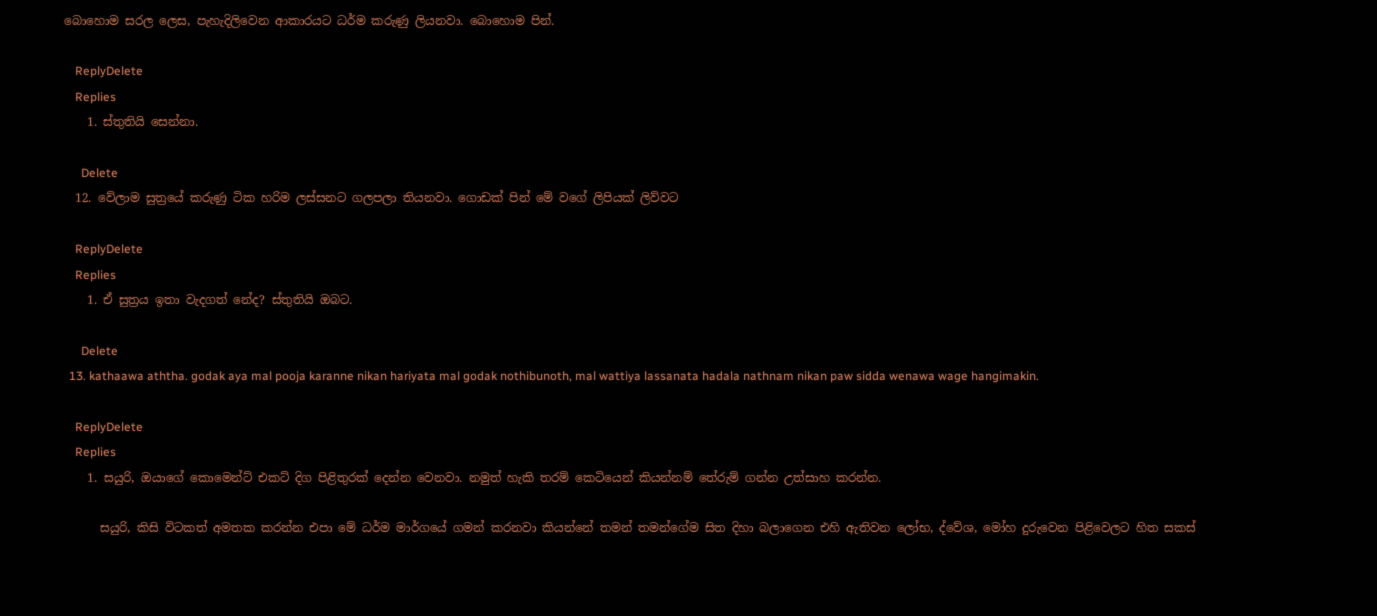බොහොම සරල ලෙස, පැහැදිලිවෙන ආකාරයට ධර්ම කරුණු ලියනවා. බොහොම පින්.

    ReplyDelete
    Replies
    1. ස්තුතියි සෙන්නා.

      Delete
  12. වේලාම සුත්‍රයේ කරුණු ටික හරිම ලස්සනට ගලපලා තියනවා. ගොඩක් පින් මේ වගේ ලිපියක් ලිව්වට

    ReplyDelete
    Replies
    1. ඒ සුත්‍රය ඉතා වැදගත් නේද? ස්තුතියි ඔබට.

      Delete
  13. kathaawa aththa. godak aya mal pooja karanne nikan hariyata mal godak nothibunoth, mal wattiya lassanata hadala nathnam nikan paw sidda wenawa wage hangimakin.

    ReplyDelete
    Replies
    1. සයුරි, ඔයාගේ කොමෙන්ට් එකට් දිග පිළිතුරක් දෙන්න වෙනවා. නමුත් හැකි තරම් කෙටියෙන් කියන්නම් තේරුම් ගන්න උත්සාහ කරන්න.

      සයුරි, කිසි විටකත් අමතක කරන්න එපා මේ ධර්ම මාර්ගයේ ගමන් කරනවා කියන්නේ තමන් තමන්ගේම සිත දිහා බලාගෙන එහි ඇතිවන ලෝභ, ද්වේශ, මෝහ දුරුවෙන පිළිවෙලට හිත සකස්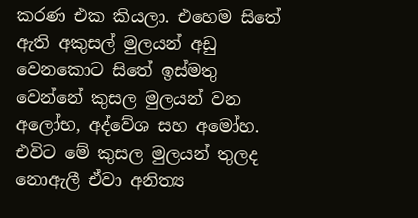කරණ එක කියලා. එහෙම සිතේ ඇති අකුසල් මුලයන් අඩු වෙනකොට සිතේ ඉස්මතු වෙන්නේ කුසල මුලයන් වන අලෝභ, අද්වේශ සහ අමෝහ. එවිට මේ කුසල මුලයන් තුලද නොඇලී ඒවා අනිත්‍ය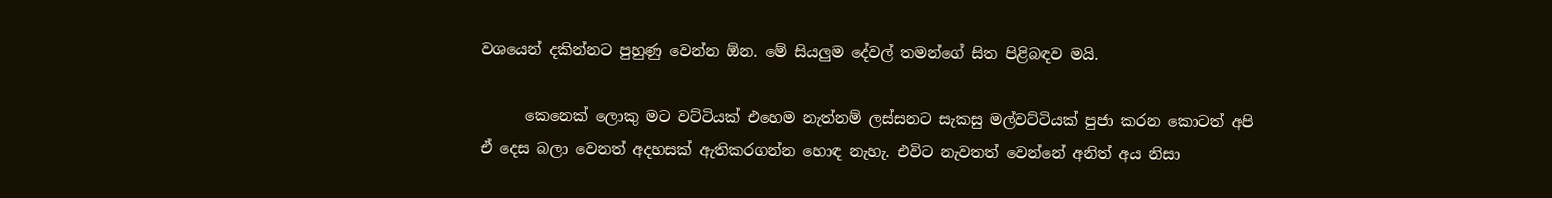වශයෙන් දකින්නට පුහුණු වෙන්න ඕන. මේ සියලුම දේවල් තමන්ගේ සිත පිළිබඳව මයි.

      කෙනෙක් ලොකු මට වට්ටියක් එහෙම නැත්නම් ලස්සනට සැකසු මල්වට්ටියක් පුජා කරන කොටත් අපි ඒ දෙස බලා වෙනත් අදහසක් ඇතිකරගන්න හොඳ නැහැ. එවිට නැවතත් වෙන්නේ අනිත් අය නිසා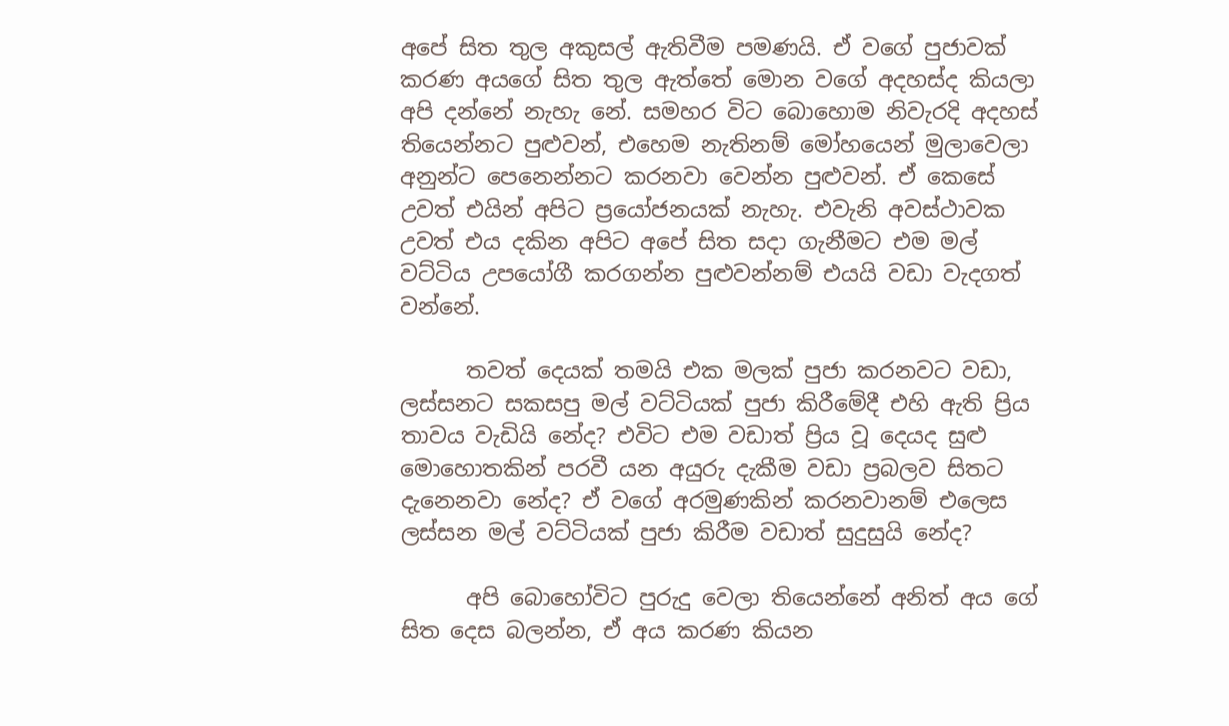අපේ සිත තුල අකුසල් ඇතිවීම පමණයි. ඒ වගේ පුජාවක් කරණ අයගේ සිත තුල ඇත්තේ මොන වගේ අදහස්ද කියලා අපි දන්නේ නැහැ නේ. සමහර විට බොහොම නිවැරදි අදහස් තියෙන්නට පුළුවන්, එහෙම නැතිනම් මෝහයෙන් මුලාවෙලා අනුන්ට පෙනෙන්නට කරනවා වෙන්න පුළුවන්. ඒ කෙසේ උවත් එයින් අපිට ප්‍රයෝජනයක් නැහැ. එවැනි අවස්ථාවක උවත් එය දකින අපිට අපේ සිත සදා ගැනීමට එම මල් වට්ටිය උපයෝගී කරගන්න පුළුවන්නම් එයයි වඩා වැදගත් වන්නේ.

      තවත් දෙයක් තමයි එක මලක් පුජා කරනවට වඩා, ලස්සනට සකසපු මල් වට්ටියක් පුජා කිරීමේදී එහි ඇති ප්‍රිය තාවය වැඩියි නේද? එවිට එම වඩාත් ප්‍රිය වූ දෙයද සුළු මොහොතකින් පරවී යන අයුරු දැකීම වඩා ප්‍රබලව සිතට දැනෙනවා නේද? ඒ වගේ අරමුණකින් කරනවානම් එලෙස ලස්සන මල් වට්ටියක් පුජා කිරීම වඩාත් සුදුසුයි නේද?

      අපි බොහෝවිට පුරුදු වෙලා තියෙන්නේ අනිත් අය ගේ සිත දෙස බලන්න, ඒ අය කරණ කියන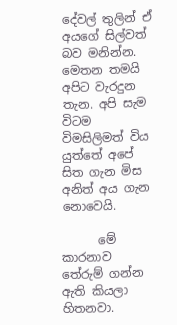දේවල් තුලින් ඒ අයගේ සිල්වත් බව මනින්න. මෙතන තමයි අපිට වැරදුන තැන. අපි සැම විටම විමසිලිමත් විය යුත්තේ අපේ සිත ගැන මිස අනිත් අය ගැන නොවෙයි.

      මේ කාරනාව තේරුම් ගන්න ඇති කියලා හිතනවා.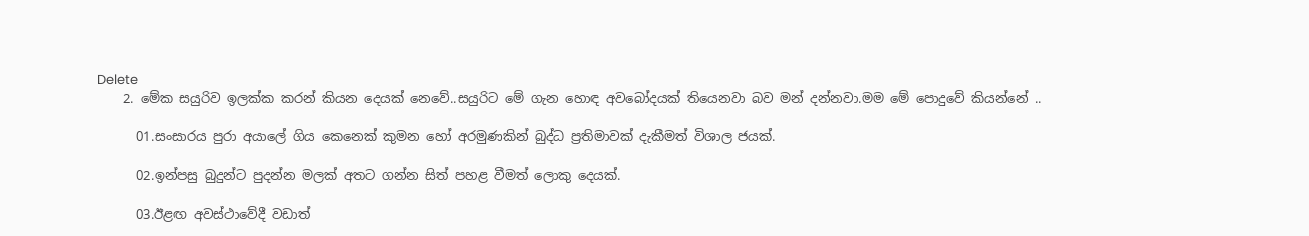Delete
    2. මේක සයුරිව ඉලක්ක කරන් කියන දෙයක් නෙවේ..සයුරිට මේ ගැන හොඳ අවබෝදයක් තියෙනවා බව මන් දන්නවා.මම මේ පොදුවේ කියන්නේ ..

      01.සංසාරය පුරා අයාලේ ගිය කෙනෙක් කුමන හෝ අරමුණකින් බුද්ධ ප්‍රතිමාවක් දැකීමත් විශාල ජයක්.

      02.ඉන්පසු බුදුන්ට පුදන්න මලක් අතට ගන්න සිත් පහළ වීමත් ලොකු දෙයක්.

      03.ඊළඟ අවස්ථාවේදී වඩාත්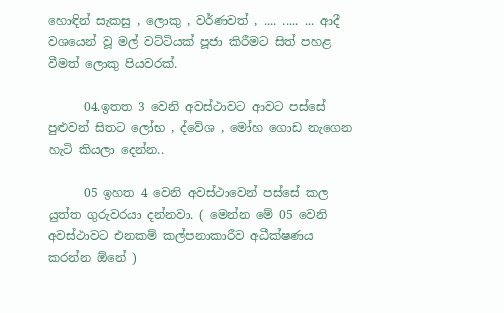හොඳින් සැකසු , ලොකු , වර්ණවත් , .... ..... ... ආදී වශයෙන් වූ මල් වට්ටියක් පූජා කිරීමට සිත් පහළ වීමත් ලොකු පියවරක්.

      04.ඉතත 3 වෙනි අවස්ථාවට ආවට පස්සේ පුළුවන් සිතට ලෝභ , ද්වේශ , මෝහ ගොඩ නැගෙන හැටි කියලා දෙන්න..

      05 ඉහත 4 වෙනි අවස්ථාවෙන් පස්සේ කල යුත්ත ගුරුවරයා දන්නවා. ( මෙන්න මේ 05 වෙනි අවස්ථාවට එනකම් කල්පනාකාරීව අධීක්ෂණය කරන්න ඕනේ )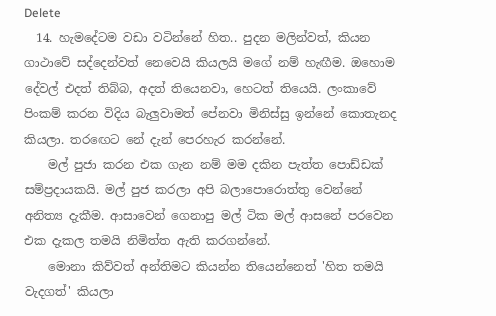Delete
  14. හැමදේටම වඩා වටින්නේ හිත.. පුදන මලින්වත්, කියන ගාථාවේ සද්දෙන්වත් නෙවෙයි කියලයි මගේ නම් හැඟීම. ඔහොම දේවල් එදත් තිබ්බ, අදත් තියෙනවා, හෙටත් තියෙයි. ලංකාවේ පිංකම් කරන විදිය බැලුවාමත් පේනවා මිනිස්සු ඉන්නේ කොතැනද කියලා. තරඟෙට නේ දැන් පෙරහැර කරන්නේ.
    මල් පුජා කරන එක ගැන නම් මම දකින පැත්ත පොඩ්ඩක් සම්ප්‍රදායකයි. මල් පුජ කරලා අපි බලාපොරොත්තු වෙන්නේ අනිත්‍ය දැකීම. ආසාවෙන් ගෙනාපු මල් ටික මල් ආසනේ පරවෙන එක දැකල තමයි නිමිත්ත ඇති කරගන්නේ.
    මොනා කිව්වත් අන්තිමට කියන්න තියෙන්නෙත් 'හිත තමයි වැදගත්' කියලා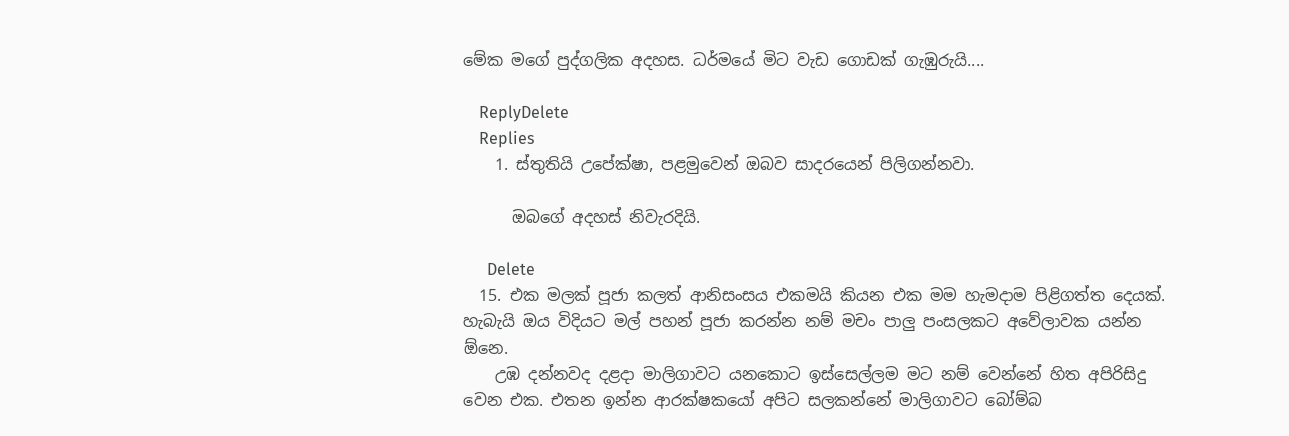මේක මගේ පුද්ගලික අදහස. ධර්මයේ මිට වැඩ ගොඩක් ගැඹුරුයි....

    ReplyDelete
    Replies
    1. ස්තුතියි උපේක්ෂා, පළමුවෙන් ඔබව සාදරයෙන් පිලිගන්නවා.

      ඔබගේ අදහස් නිවැරදියි.

      Delete
  15. එක මලක් පූජා කලත් ආනිසංසය එකමයි කියන එක මම හැමදාම පිළිගත්ත දෙයක්. හැබැයි ඔය විදියට මල් පහන් පූජා කරන්න නම් මචං පාලු පංසලකට අවේලාවක යන්න ඕනෙ.
    උඹ දන්නවද දළදා මාලිගාවට යනකොට ඉස්සෙල්ලම මට නම් වෙන්නේ හිත අපිරිසිදු වෙන එක. එතන ඉන්න ආරක්ෂකයෝ අපිට සලකන්නේ මාලිගාවට බෝම්බ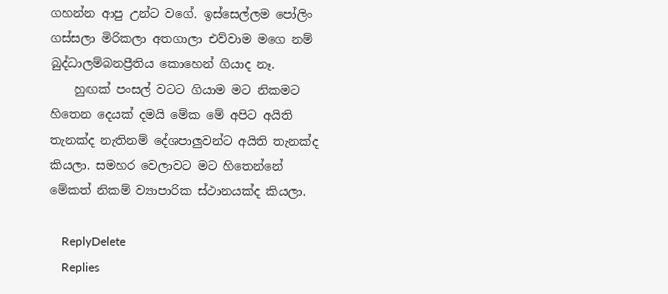ගහන්න ආපු උන්ට වගේ. ඉස්සෙල්ලම පෝලිං ගස්සලා මිරිකලා අතගාලා එව්වාම මගෙ නම් බුද්ධාලම්බනප්‍රීතිය කොහෙන් ගියාද නෑ.
    හුඟක් පංසල් වටට ගියාම මට නිකමට හිතෙන දෙයක් දමයි මේක මේ අපිට අයිති තැනක්ද නැතිනම් දේශපාලුවන්ට අයිති තැනක්ද කියලා. සමහර වෙලාවට මට හිතෙන්නේ මේකත් නිකම් ව්‍යාපාරික ස්ථානයක්ද කියලා.

    ReplyDelete
    Replies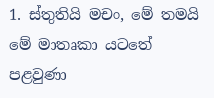1. ස්තුතියි මචං, මේ තමයි මේ මාතෘකා යටතේ පළවුණා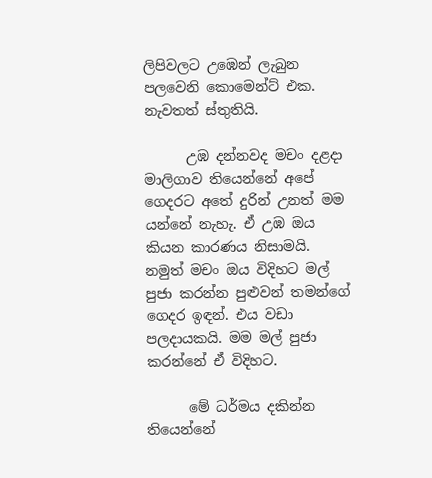ලිපිවලට උඹෙන් ලැබුන පලවෙනි කොමෙන්ට් එක. නැවතත් ස්තුතියි.

      උඹ දන්නවද මචං දළදා මාලිගාව තියෙන්නේ අපේ ගෙදරට අතේ දුරින් උනත් මම යන්නේ නැහැ. ඒ උඹ ඔය කියන කාරණය නිසාමයි. නමුත් මචං ඔය විදිහට මල් පුජා කරන්න පුළුවන් තමන්ගේ ගෙදර ඉඳන්. එය වඩා පලදායකයි. මම මල් පුජා කරන්නේ ඒ විදිහට.

      මේ ධර්මය දකින්න තියෙන්නේ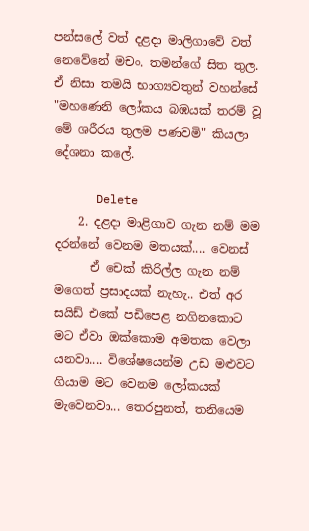පන්සලේ වත් දළදා මාලිගාවේ වත් නෙවේනේ මචං. තමන්ගේ සිත තුල. ඒ නිසා තමයි භාග්‍යවතුන් වහන්සේ "මහණෙනි ලෝකය බඹයක් තරම් වූ මේ ශරීරය තුලම පණවමි" කියලා දේශනා කලේ.

      Delete
    2. දළදා මාළිගාව ගැන නම් මම දරන්නේ වෙනම මතයක්.... වෙනස්
      ඒ චෙක් කිරිල්ල ගැන නම් මගෙත් ප්‍රසාදයක් නැහැ.. එත් අර සයිඩ් එකේ පඩිපෙළ නගිනකොට මට ඒවා ඔක්කොම අමතක වෙලා යනවා.... විශේෂයෙන්ම උඩ මළුවට ගියාම මට වෙනම ලෝකයක් මැවෙනවා... තෙරපුනත්, තනියෙම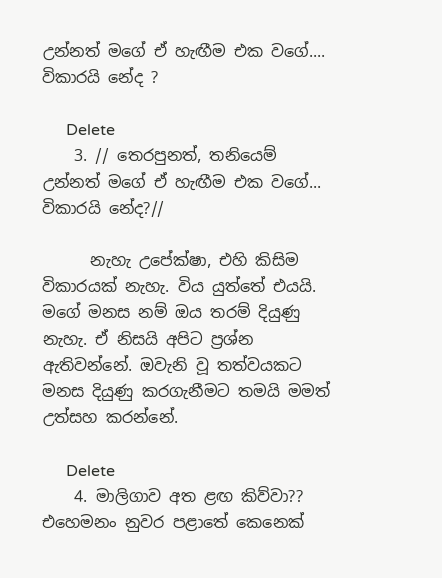උන්නත් මගේ ඒ හැඟීම එක වගේ.... විකාරයි නේද ?

      Delete
    3. // තෙරපුනත්, තනියෙම් උන්නත් මගේ ඒ හැඟීම එක වගේ... විකාරයි නේද?//

      නැහැ උපේක්ෂා, එහි කිසිම විකාරයක් නැහැ. විය යුත්තේ එයයි. මගේ මනස නම් ඔය තරම් දියුණු නැහැ. ඒ නිසයි අපිට ප්‍රශ්න ඇතිවන්නේ. ඔවැනි වූ තත්වයකට මනස දියුණු කරගැනීමට තමයි මමත් උත්සහ කරන්නේ.

      Delete
    4. මාලිගාව අත ළඟ කිව්වා?? එහෙමනං නුවර පළාතේ කෙනෙක්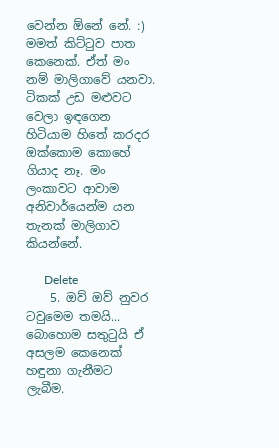වෙන්න ඕනේ නේ. :) මමත් කිට්ටුව පාත කෙනෙක්. ඒත් මං නම් මාලිගාවේ යනවා. ටිකක් උඩ මළුවට වෙලා ඉඳගෙන හිටියාම හිතේ කරදර ඔක්කොම කොහේ ගියාද නෑ. මං ලංකාවට ආවාම අනිවාර්යෙන්ම යන තැනක් මාලිගාව කියන්නේ.

      Delete
    5. ඔව් ඔව් නුවර ටවුමෙම තමයි... බොහොම සතුටුයි ඒ අසලම කෙනෙක් හඳුනා ගැනීමට ලැබීම.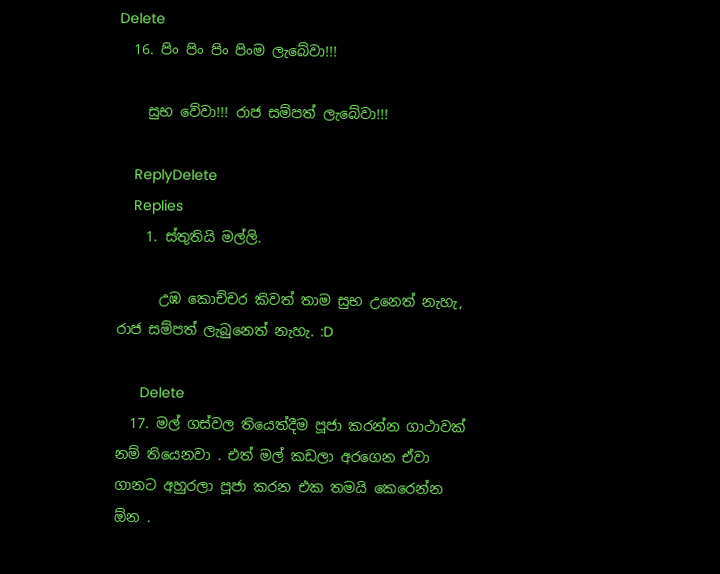Delete
  16. පිං පිං පිං පිංම ලැබේවා!!!

    සුභ වේවා!!! රාජ සම්පත් ලැබේවා!!!

    ReplyDelete
    Replies
    1. ස්තුතියි මල්ලි.

      උඹ කොච්චර කිවත් තාම සුභ උනෙත් නැහැ, රාජ සම්පත් ලැබුනෙත් නැහැ. :D

      Delete
  17. මල් ගස්වල තියෙත්දීම පූජා කරන්න ගාථාවක් නම් තියෙනවා . එත් මල් කඩලා අරගෙන ඒවා ගානට අහුරලා පූජා කරන එක තමයි කෙරෙන්න ඕන .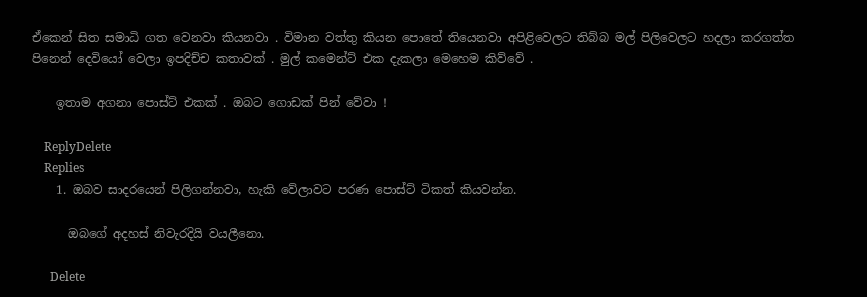ඒකෙන් සිත සමාධි ගත වෙනවා කියනවා . විමාන වත්තු කියන පොතේ තියෙනවා අපිළිවෙලට තිබ්බ මල් පිලිවෙලට හදලා කරගත්ත පිනෙන් දෙවියෝ වෙලා ඉපදිච්ච කතාවක් . මුල් කමෙන්ට් එක දැකලා මෙහෙම කිව්වේ .

    ඉතාම අගනා පොස්ට් එකක් . ඔබට ගොඩක් පින් වේවා !

    ReplyDelete
    Replies
    1. ඔබව සාදරයෙන් පිලිගන්නවා, හැකි වේලාවට පරණ පොස්ට් ටිකත් කියවන්න.

      ඔබගේ අදහස් නිවැරදියි වයලීනො.

      Delete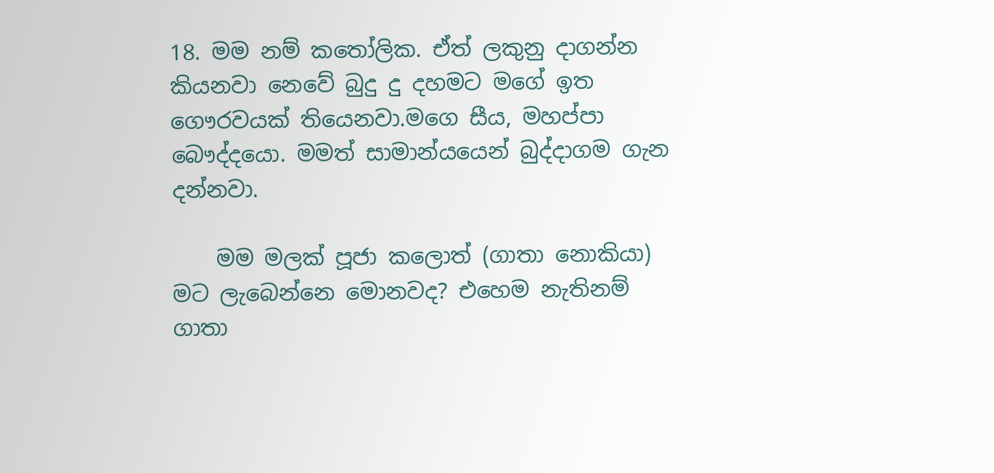18. මම නම් ක‍තෝලික. ඒත් ලකුනු දාගන්න කියනවා නෙවේ බුදු දු දහමට මගේ ඉත ගෞරවයක් තියෙනවා.මගෙ සීය, මහප්පා බෞද්දයො. මමත් සාමාන්යයෙන් බුද්දාගම ගැන දන්නවා.

    මම මලක් පූජා කලොත් (ගාතා නොකියා) මට ලැබෙන්නෙ මොනවද? එහෙම නැතිනම් ගාතා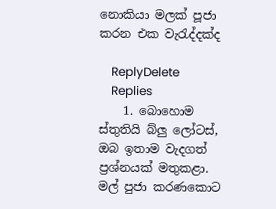නොකියා මලක් පූජා කරන එක වැ‍රැද්දක්ද

    ReplyDelete
    Replies
    1. බොහොම ස්තුතියි බ්ලු ලෝටස්, ඔබ ඉතාම වැදගත් ප්‍රශ්නයක් මතුකළා. මල් පුජා කරණකොට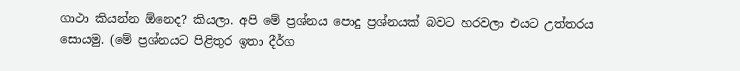ගාථා කියන්න ඕනෙද? කියලා. අපි මේ ප්‍රශ්නය පොදු ප්‍රශ්නයක් බවට හරවලා එයට උත්තරය සොයමු. (මේ ප්‍රශ්නයට පිළිතුර ඉතා දීර්ග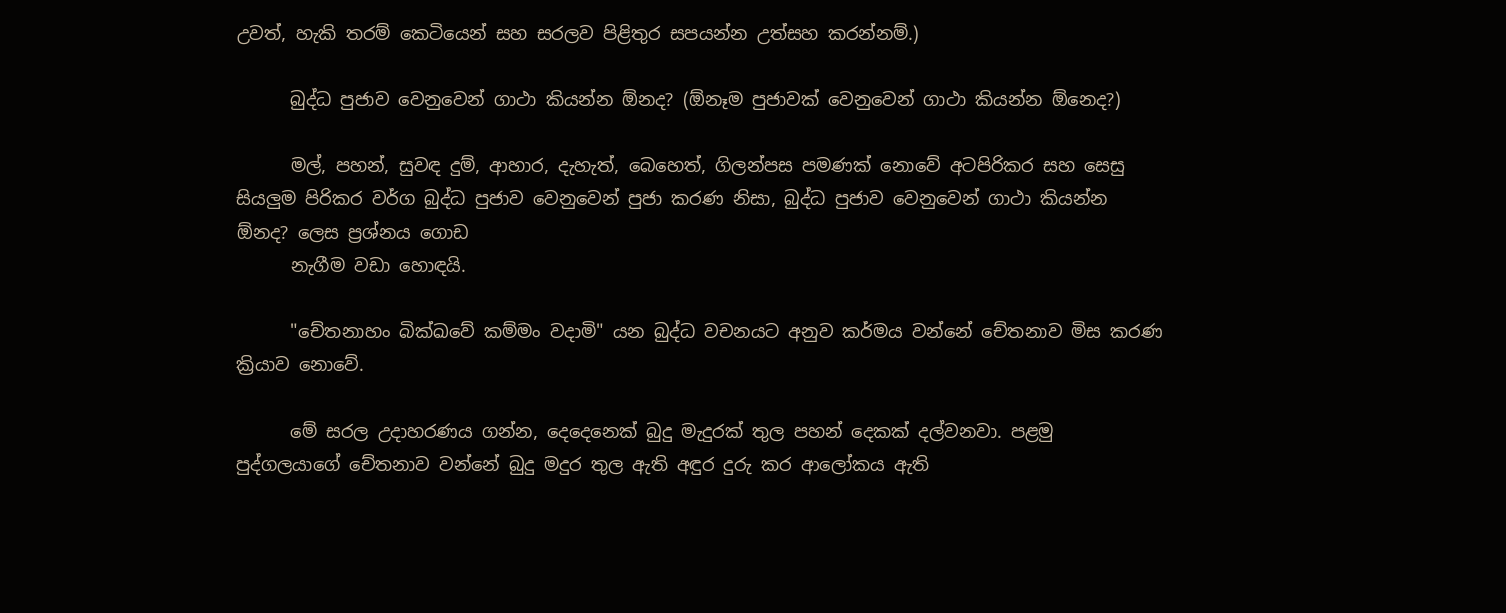උවත්, හැකි තරම් කෙටියෙන් සහ සරලව පිළිතුර සපයන්න උත්සහ කරන්නම්.)

      බුද්ධ පුජාව වෙනුවෙන් ගාථා කියන්න ඕනද? (ඕනෑම පුජාවක් වෙනුවෙන් ගාථා කියන්න ඕනෙද?)

      මල්, පහන්, සුවඳ දුම්, ආහාර, දැහැත්, බෙහෙත්, ගිලන්පස පමණක් නොවේ අටපිරිකර සහ සෙසු සියලුම පිරිකර වර්ග බුද්ධ පුජාව වෙනුවෙන් පුජා කරණ නිසා, බුද්ධ පුජාව වෙනුවෙන් ගාථා කියන්න ඕනද? ලෙස ප්‍රශ්නය ගොඩ
      නැගීම වඩා හොඳයි.

      "චේතනාහං බික්ඛවේ කම්මං වදාමි" යන බුද්ධ වචනයට අනුව කර්මය වන්නේ චේතනාව මිස කරණ ක්‍රියාව නොවේ.

      මේ සරල උදාහරණය ගන්න, දෙදෙනෙක් බුදු මැදුරක් තුල පහන් දෙකක් දල්වනවා. පළමු පුද්ගලයාගේ චේතනාව වන්නේ බුදු මදුර තුල ඇති අඳුර දුරු කර ආලෝකය ඇති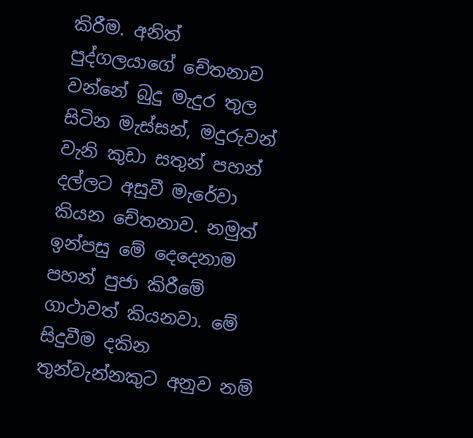කිරීම. අනිත් පුද්ගලයාගේ චේතනාව වන්නේ බුදු මැදුර තුල සිටින මැස්සන්, මදුරුවන් වැනි කුඩා සතුන් පහන් දල්ලට අසුවී මැරේවා කියන චේතනාව. නමුත් ඉන්පසු මේ දෙදෙනාම පහන් පුජා කිරීමේ ගාථාවත් කියනවා. මේ සිදුවීම දකින තුන්වැන්නකුට අනුව නම්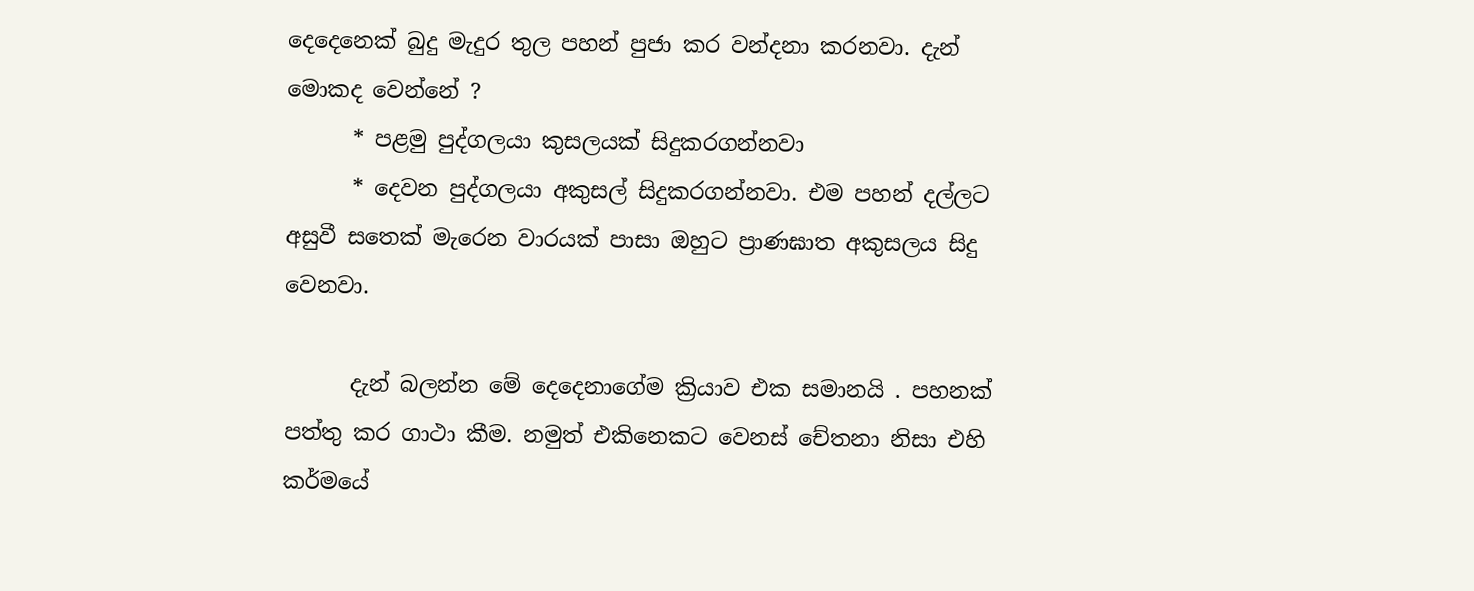දෙදෙනෙක් බුදු මැදුර තුල පහන් පුජා කර වන්දනා කරනවා. දැන් මොකද වෙන්නේ ?
      * පළමු පුද්ගලයා කුසලයක් සිදුකරගන්නවා
      * දෙවන පුද්ගලයා අකුසල් සිදුකරගන්නවා. එම පහන් දල්ලට අසුවී සතෙක් මැරෙන වාරයක් පාසා ඔහුට ප්‍රාණඝාත අකුසලය සිදු වෙනවා.

      දැන් බලන්න මේ දෙදෙනාගේම ක්‍රියාව එක සමානයි . පහනක් පත්තු කර ගාථා කීම. නමුත් එකිනෙකට වෙනස් චේතනා නිසා එහි කර්මයේ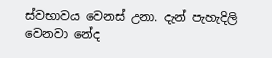ස්වභාවය වෙනස් උනා. දැන් පැහැදිලි වෙනවා නේද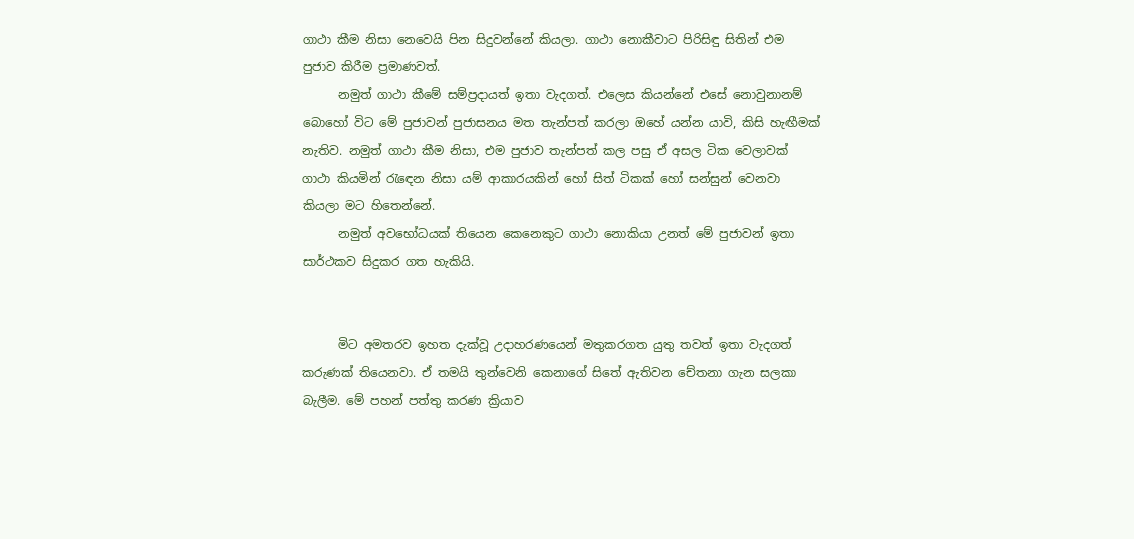ගාථා කීම නිසා නෙවෙයි පින සිදුවන්නේ කියලා. ගාථා නොකීවාට පිරිසිඳු සිතින් එම පුජාව කිරීම ප්‍රමාණවත්.
      නමුත් ගාථා කීමේ සම්ප්‍රදායත් ඉතා වැදගත්. එලෙස කියන්නේ එසේ නොවුනානම් බොහෝ විට මේ පුජාවන් පුජාසනය මත තැන්පත් කරලා ඔහේ යන්න යාවි, කිසි හැඟීමක් නැතිව. නමුත් ගාථා කීම නිසා, එම පුජාව තැන්පත් කල පසු ඒ අසල ටික වෙලාවක් ගාථා කියමින් රැඳෙන නිසා යම් ආකාරයකින් හෝ සිත් ටිකක් හෝ සන්සුන් වෙනවා කියලා මට හිතෙන්නේ.
      නමුත් අවභෝධයක් තියෙන කෙනෙකුට ගාථා නොකියා උනත් මේ පුජාවන් ඉතා සාර්ථකව සිදුකර ගත හැකියි.


      මිට අමතරව ඉහත දැක්වූ උදාහරණයෙන් මතුකරගත යුතු තවත් ඉතා වැදගත් කරුණක් තියෙනවා. ඒ තමයි තුන්වෙනි කෙනාගේ සිතේ ඇතිවන චේතනා ගැන සලකා බැලීම. මේ පහන් පත්තු කරණ ක්‍රියාව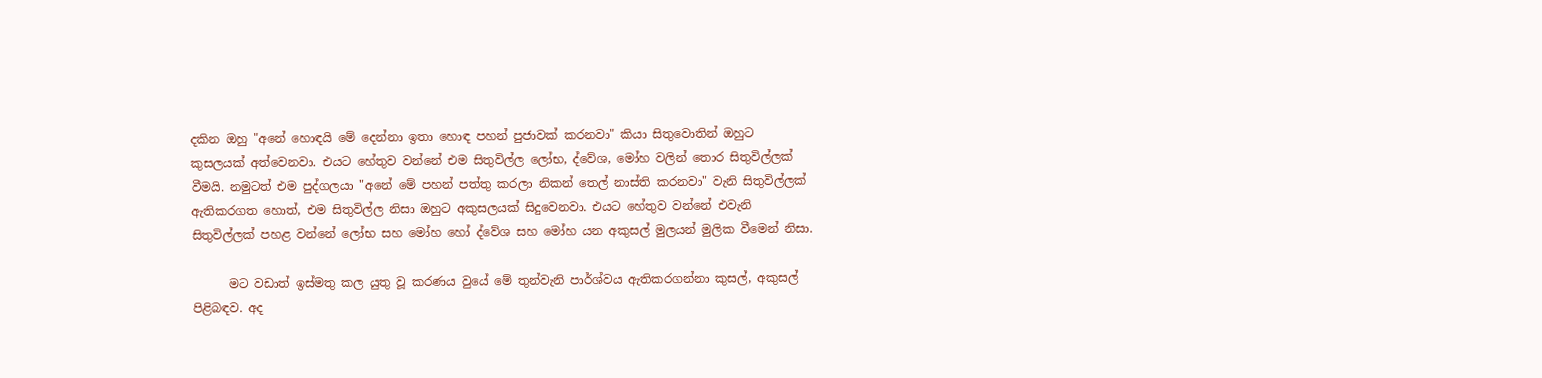දකින ඔහු "අනේ හොඳයි මේ දෙන්නා ඉතා හොඳ පහන් පුජාවක් කරනවා" කියා සිතුවොතින් ඔහුට කුසලයක් අත්වෙනවා. එයට හේතුව වන්නේ එම සිතුවිල්ල ලෝභ, ද්වේශ, මෝහ වලින් තොර සිතුවිල්ලක් වීමයි. නමුටත් එම පුද්ගලයා "අනේ මේ පහන් පත්තු කරලා නිකන් තෙල් නාස්ති කරනවා" වැනි සිතුවිල්ලක් ඇතිකරගත හොත්, එම සිතුවිල්ල නිසා ඔහුට අකුසලයක් සිදුවෙනවා. එයට හේතුව වන්නේ එවැනි සිතුවිල්ලක් පහළ වන්නේ ලෝභ සහ මෝහ හෝ ද්වේශ සහ මෝහ යන අකුසල් මුලයන් මුලික වීමෙන් නිසා.

      මට වඩාත් ඉස්මතු කල යුතු වූ කරණය වුයේ මේ තුන්වැනි පාර්ශ්වය ඇතිකරගන්නා කුසල්, අකුසල් පිළිබඳව. අද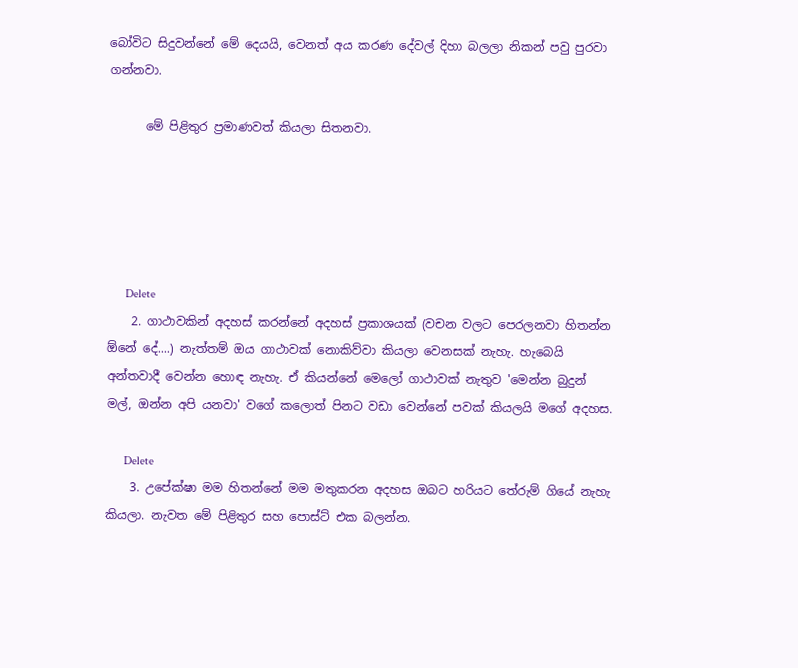බෝවිට සිදුවන්නේ මේ දෙයයි, වෙනත් අය කරණ දේවල් දිහා බලලා නිකන් පවු පුරවා ගන්නවා.

      මේ පිළිතුර ප්‍රමාණවත් කියලා සිතනවා.





      Delete
    2. ගාථාවකින් අදහස් කරන්නේ අදහස් ප්‍රකාශයක් (වචන වලට පෙරලනවා හිතන්න ඕනේ දේ....) නැත්තම් ඔය ගාථාවක් නොකිව්වා කියලා වෙනසක් නැහැ. හැබෙයි අන්තවාදී වෙන්න හොඳ නැහැ. ඒ කියන්නේ මෙලෝ ගාථාවක් නැතුව 'මෙන්න බුදුන් මල්, ඔන්න අපි යනවා' වගේ කලොත් පිනට වඩා වෙන්නේ පවක් කියලයි මගේ අදහස.

      Delete
    3. උපේක්ෂා මම හිතන්නේ මම මතුකරන අදහස ඔබට හරියට තේරුම් ගියේ නැහැ කියලා. නැවත මේ පිළිතුර සහ පොස්ට් එක බලන්න.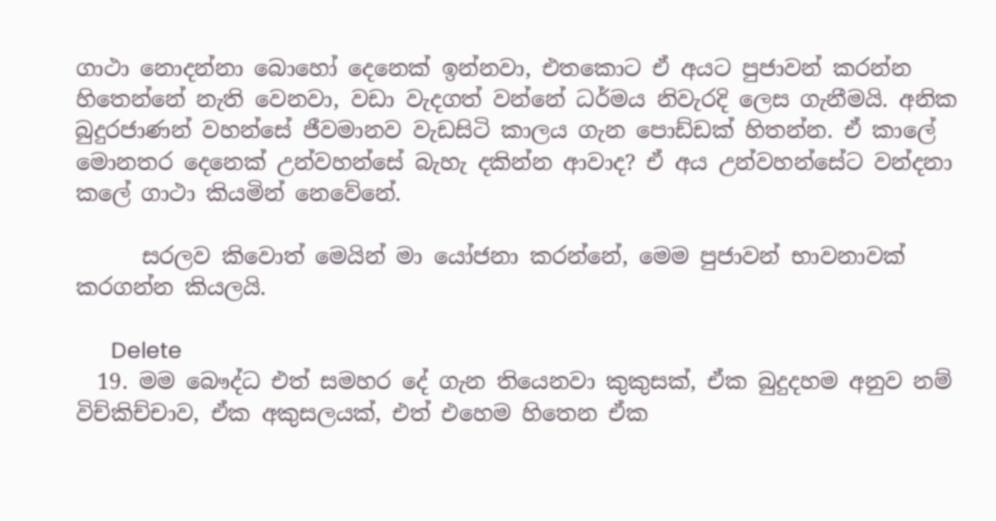ගාථා නොදන්නා බොහෝ දෙනෙක් ඉන්නවා, එතකොට ඒ අයට පුජාවන් කරන්න හිතෙන්නේ නැති වෙනවා, වඩා වැදගත් වන්නේ ධර්මය නිවැරදි ලෙස ගැනීමයි. අනික බුදුරජාණන් වහන්සේ ජීවමානව වැඩසිටි කාලය ගැන පොඩ්ඩක් හිතන්න. ඒ කාලේ මොනතර දෙනෙක් උන්වහන්සේ බැහැ දකින්න ආවාද? ඒ අය උන්වහන්සේට වන්දනා කලේ ගාථා කියමින් නෙවේනේ.

      සරලව කිවොත් මෙයින් මා යෝජනා කරන්නේ, මෙම පුජාවන් භාවනාවක් කරගන්න කියලයි.

      Delete
  19. මම බෞද්ධ එත් සමහර දේ ගැන තියෙනවා කුකුසක්, ඒක බුදුදහම අනුව නම් විච්කිච්චාව, ඒක අකුසලයක්, එත් එහෙම හිතෙන ඒක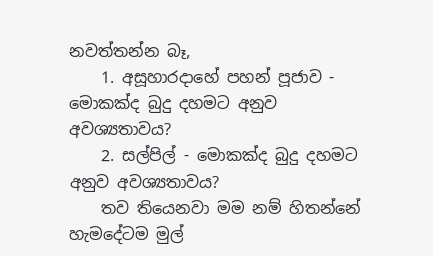නවත්තන්න බෑ,
    1. අසූහාරදාහේ පහන් පූජාව - මොකක්ද බුදු දහමට අනුව අවශ්‍යතාවය?
    2. සල්පිල් - මොකක්ද බුදු දහමට අනුව අවශ්‍යතාවය?
    තව තියෙනවා මම නම් හිතන්නේ හැමදේටම මුල්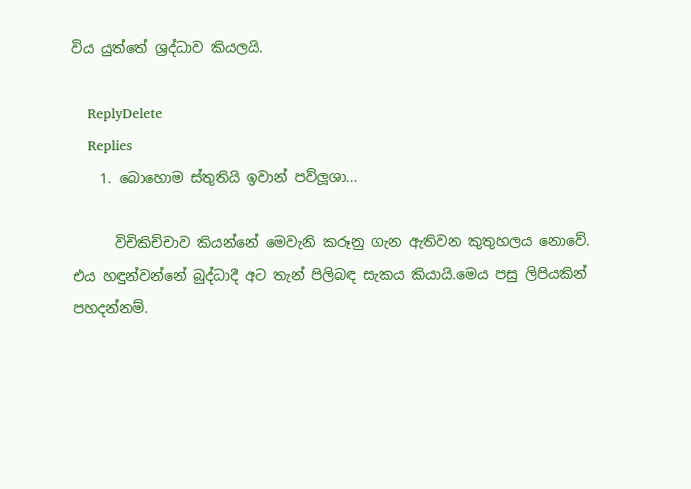විය යුත්තේ ශ්‍රද්ධාව කියලයි.

    ReplyDelete
    Replies
    1. බොහොම ස්තුතියි ඉවාන් පව්ලූශා...

      විචිකිච්චාව කියන්නේ මෙවැනි කරූනු ගැන ඇතිවන කුතුහලය නොවේ. එය හඳුන්වන්නේ බුද්ධාදී අට තැන් පිලිබඳ සැකය කියායි.මෙය පසු ලිපියකින් පහදන්නම්.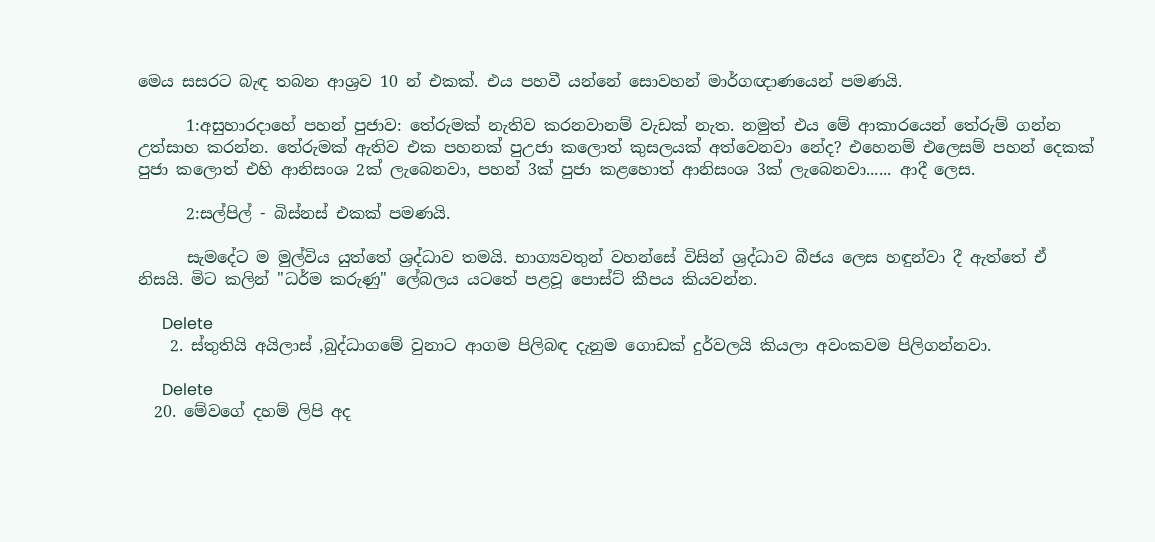මෙය සසරට බැඳ තබන ආශ්‍රව 10 න් එකක්. එය පහවී යන්නේ සොවහන් මාර්ගඥාණයෙන් පමණයි.

      1:අසුහාරදාහේ පහන් පුජාව: තේරුමක් නැතිව කරනවානම් වැඩක් නැත. නමුත් එය මේ ආකාරයෙන් තේරුම් ගන්න උත්සාහ කරන්න. තේරුමක් ඇතිව එක පහනක් පුඋජා කලොත් කුසලයක් අත්වෙනවා නේද? එහෙනම් එලෙසම් පහන් දෙකක් පුජා කලොත් එහි ආනිසංශ 2ක් ලැබෙනවා, පහන් 3ක් පුජා කළහොත් ආනිසංශ 3ක් ලැබෙනවා...... ආදී ලෙස.

      2:සල්පිල් - බිස්නස් එකක් පමණයි.

      සැමදේට ම මුල්විය යුත්තේ ශ්‍රද්ධාව තමයි. භාග්‍යවතුන් වහන්සේ විසින් ශ්‍රද්ධාව බීජය ලෙස හඳුන්වා දී ඇත්තේ ඒ නිසයි. මිට කලින් "ධර්ම කරුණු" ලේබලය යටතේ පළවූ පොස්ට් කීපය කියවන්න.

      Delete
    2. ස්තුතියි අයිලාස් ,බුද්ධාගමේ වුනාට ආගම පිලිබඳ දැනුම ගොඩක් දුර්වලයි කියලා අවංකවම පිලිගන්නවා.

      Delete
  20. මේවගේ දහම් ලිපි අද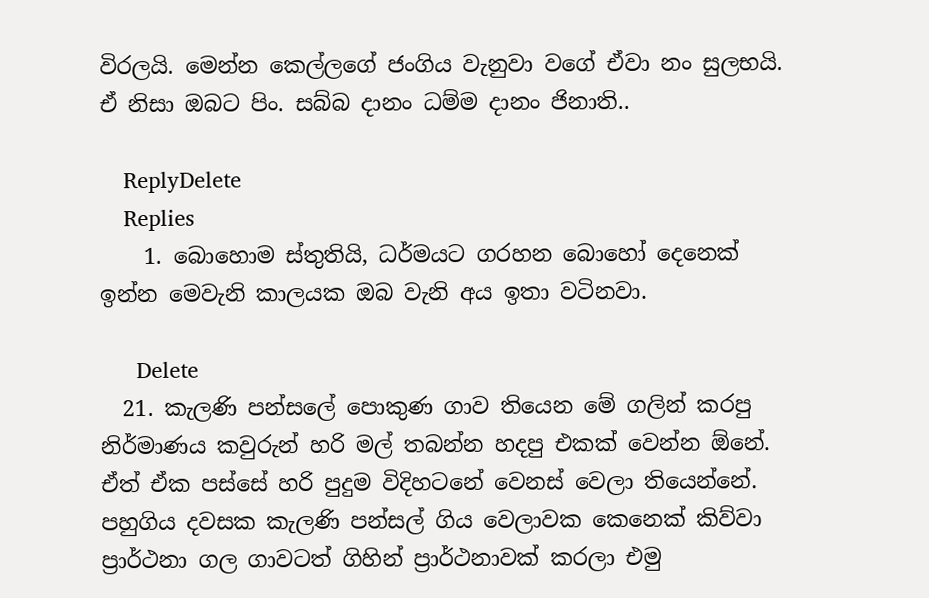විරලයි. මෙන්න කෙල්ලගේ ජංගිය වැනුවා වගේ ඒවා නං සුලභයි. ඒ නිසා ඔබට පිං. සබ්බ දානං ධම්ම දානං ජිනාති..

    ReplyDelete
    Replies
    1. බොහොම ස්තුතියි, ධර්මයට ගරහන බොහෝ දෙනෙක් ඉන්න මෙවැනි කාලයක ඔබ වැනි අය ඉතා වටිනවා.

      Delete
  21. කැලණි පන්සලේ පොකුණ ගාව තියෙන මේ ගලින් කරපු නිර්මාණය කවුරුන් හරි මල් තබන්න හදපු එකක් වෙන්න ඕනේ. ඒත් ඒක පස්සේ හරි පුදුම විදිහටනේ වෙනස් වෙලා තියෙන්නේ. පහුගිය දවසක කැලණි පන්සල් ගිය වෙලාවක කෙනෙක් කිව්වා ප්‍රාර්ථනා ගල ගාවටත් ගිහින් ප්‍රාර්ථනාවක් කරලා එමු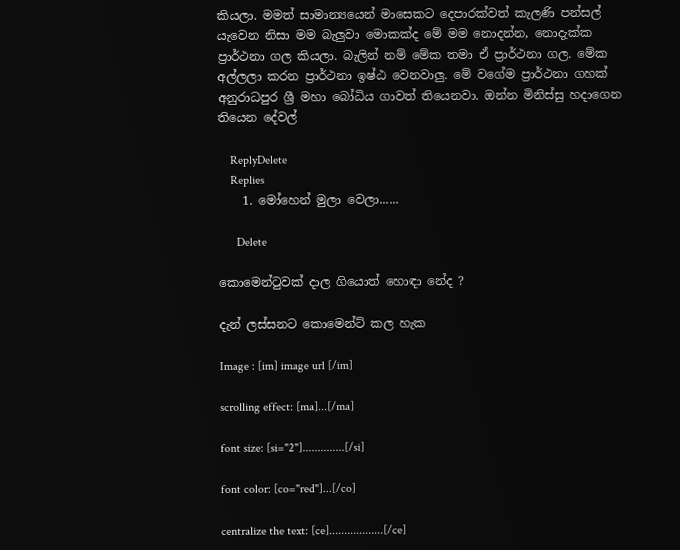කියලා. මමත් සාමාන්‍යයෙන් මාසෙකට දෙපාරක්වත් කැලණි පන්සල් යැවෙන නිසා මම බැලුවා මොකක්ද මේ මම නොදන්න, නොදැක්ක ප්‍රාර්ථනා ගල කියලා. බැලින් නම් මේක තමා ඒ ප්‍රාර්ථනා ගල. මේක අල්ලලා කරන ප්‍රාර්ථනා ඉෂ්ඨ වෙනවාලු. මේ වගේම ප්‍රාර්ථනා ගහක් අනුරාධපුර ශ්‍රී මහා බෝධිය ගාවත් තියෙනවා. ඔන්න මිනිස්සු හදාගෙන තියෙන දේවල්

    ReplyDelete
    Replies
    1. මෝහෙන් මුලා වෙලා......

      Delete

කොමෙන්ටුවක් දාල ගියොත් හොඳා නේද ?

දැන් ලස්සනට කොමෙන්ට් කල හැක

Image : [im] image url [/im]

scrolling effect: [ma]...[/ma]

font size: [si="2"]..............[/si]

font color: [co="red"]...[/co]

centralize the text: [ce]..................[/ce]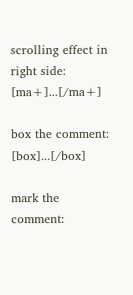scrolling effect in right side: [ma+]...[/ma+]

box the comment: [box]...[/box]

mark the comment: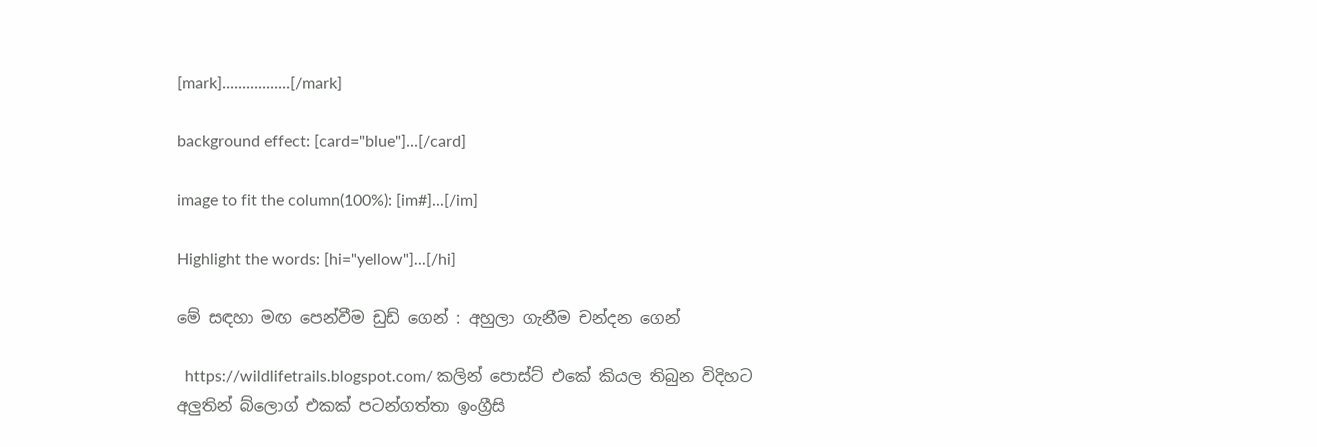[mark].................[/mark]

background effect: [card="blue"]...[/card]

image to fit the column(100%): [im#]...[/im]

Highlight the words: [hi="yellow"]...[/hi]

මේ සඳහා මඟ පෙන්වීම ඩුඩ් ගෙන් : අහුලා ගැනීම චන්දන ගෙන්

  https://wildlifetrails.blogspot.com/ කලින් පොස්ට් එකේ කියල තිබුන විදිහට අලුතින් බ්ලොග් එකක් පටන්ගත්තා ඉංග්‍රීසි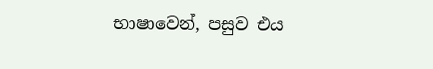භාෂාවෙන්, පසුව එය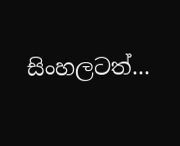සිංහලටත්...